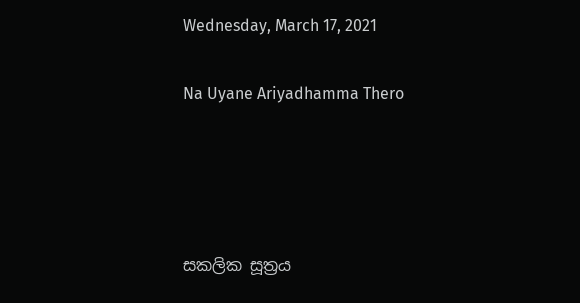Wednesday, March 17, 2021

Na Uyane Ariyadhamma Thero




සකලික සූත්‍රය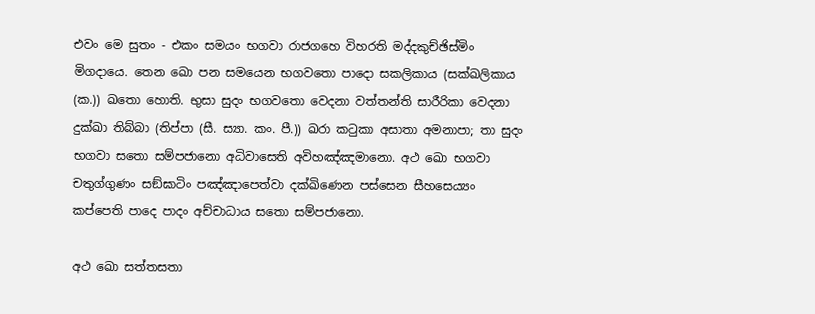එවං මෙ සුතං - එකං සමයං භගවා රාජගහෙ විහරති මද්දකුච්ඡිස්මිං මිගදායෙ. තෙන ඛො පන සමයෙන භගවතො පාදො සකලිකාය (සක්ඛලිකාය (ක.)) ඛතො හොති. භුසා සුදං භගවතො වෙදනා වත්තන්ති සාරීරිකා වෙදනා දුක්ඛා තිබ්බා (තිප්පා (සී. ස්‍යා. කං. පී.)) ඛරා කටුකා අසාතා අමනාපා; තා සුදං භගවා සතො සම්පජානො අධිවාසෙති අවිහඤ්ඤමානො. අථ ඛො භගවා චතුග්ගුණං සඞ්ඝාටිං පඤ්ඤාපෙත්වා දක්ඛිණෙන පස්සෙන සීහසෙය්‍යං කප්පෙති පාදෙ පාදං අච්චාධාය සතො සම්පජානො.

අථ ඛො සත්තසතා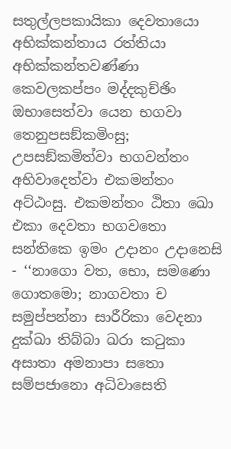සතුල්ලපකායිකා දෙවතායො අභික්කන්තාය රත්තියා අභික්කන්තවණ්ණා කෙවලකප්පං මද්දකුච්ඡිං ඔභාසෙත්වා යෙන භගවා තෙනුපසඞ්කමිංසු; උපසඞ්කමිත්වා භගවන්තං අභිවාදෙත්වා එකමන්තං අට්ඨංසු. එකමන්තං ඨිතා ඛො එකා දෙවතා භගවතො සන්තිකෙ ඉමං උදානං උදානෙසි - ‘‘නාගො වත, භො, සමණො ගොතමො; නාගවතා ච සමුප්පන්නා සාරීරිකා වෙදනා දුක්ඛා තිබ්බා ඛරා කටුකා අසාතා අමනාපා සතො සම්පජානො අධිවාසෙති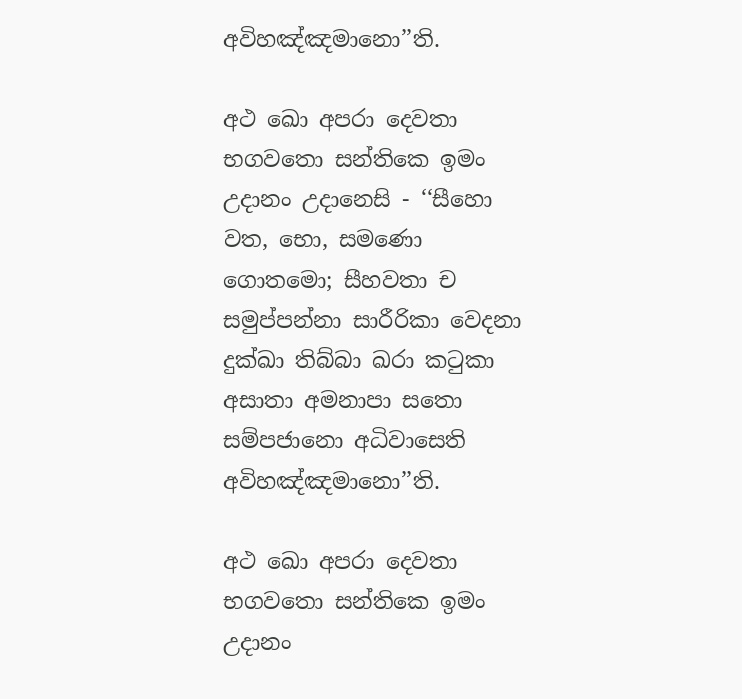අවිහඤ්ඤමානො’’ති.

අථ ඛො අපරා දෙවතා භගවතො සන්තිකෙ ඉමං උදානං උදානෙසි - ‘‘සීහො වත, භො, සමණො ගොතමො; සීහවතා ච සමුප්පන්නා සාරීරිකා වෙදනා දුක්ඛා තිබ්බා ඛරා කටුකා අසාතා අමනාපා සතො සම්පජානො අධිවාසෙති අවිහඤ්ඤමානො’’ති.

අථ ඛො අපරා දෙවතා භගවතො සන්තිකෙ ඉමං උදානං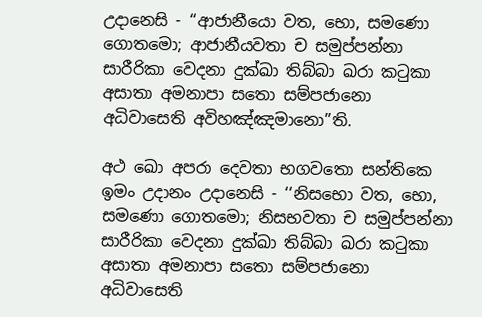උදානෙසි - ‘‘ආජානීයො වත, භො, සමණො ගොතමො; ආජානීයවතා ච සමුප්පන්නා සාරීරිකා වෙදනා දුක්ඛා තිබ්බා ඛරා කටුකා අසාතා අමනාපා සතො සම්පජානො අධිවාසෙති අවිහඤ්ඤමානො’’ති.

අථ ඛො අපරා දෙවතා භගවතො සන්තිකෙ ඉමං උදානං උදානෙසි - ‘‘නිසභො වත, භො, සමණො ගොතමො; නිසභවතා ච සමුප්පන්නා සාරීරිකා වෙදනා දුක්ඛා තිබ්බා ඛරා කටුකා අසාතා අමනාපා සතො සම්පජානො අධිවාසෙති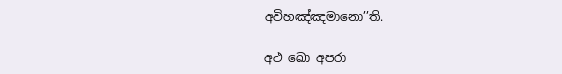අවිහඤ්ඤමානො’’ති.

අථ ඛො අපරා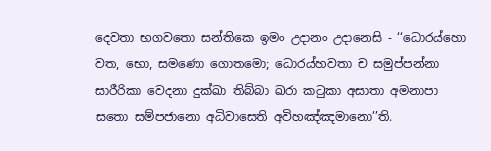දෙවතා භගවතො සන්තිකෙ ඉමං උදානං උදානෙසි - ‘‘ධොරය්හො වත, භො, සමණො ගොතමො; ධොරය්හවතා ච සමුප්පන්නා සාරීරිකා වෙදනා දුක්ඛා තිබ්බා ඛරා කටුකා අසාතා අමනාපා සතො සම්පජානො අධිවාසෙති අවිහඤ්ඤමානො’’ති.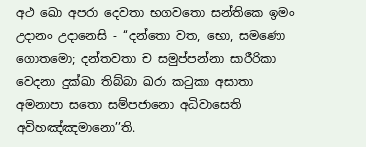අථ ඛො අපරා දෙවතා භගවතො සන්තිකෙ ඉමං උදානං උදානෙසි - ‘‘දන්තො වත, භො, සමණො ගොතමො; දන්තවතා ච සමුප්පන්නා සාරීරිකා වෙදනා දුක්ඛා තිබ්බා ඛරා කටුකා අසාතා අමනාපා සතො සම්පජානො අධිවාසෙති අවිහඤ්ඤමානො’’ති.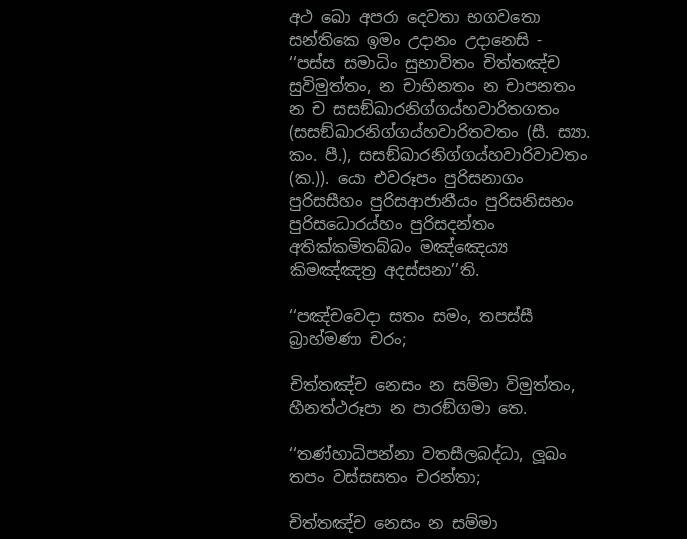අථ ඛො අපරා දෙවතා භගවතො සන්තිකෙ ඉමං උදානං උදානෙසි - ‘‘පස්ස සමාධිං සුභාවිතං චිත්තඤ්ච සුවිමුත්තං, න චාභිනතං න චාපනතං න ච සසඞ්ඛාරනිග්ගය්හවාරිතගතං (සසඞ්ඛාරනිග්ගය්හවාරිතවතං (සී. ස්‍යා. කං. පී.), සසඞ්ඛාරනිග්ගය්හවාරිවාවතං (ක.)). යො එවරූපං පුරිසනාගං පුරිසසීහං පුරිසආජානීයං පුරිසනිසභං පුරිසධොරය්හං පුරිසදන්තං අතික්කමිතබ්බං මඤ්ඤෙය්‍ය කිමඤ්ඤත්‍ර අදස්සනා’’ති.

‘‘පඤ්චවෙදා සතං සමං, තපස්සී බ්‍රාහ්මණා චරං;

චිත්තඤ්ච නෙසං න සම්මා විමුත්තං, හීනත්ථරූපා න පාරඞ්ගමා තෙ.

‘‘තණ්හාධිපන්නා වතසීලබද්ධා, ලූඛං තපං වස්සසතං චරන්තා;

චිත්තඤ්ච නෙසං න සම්මා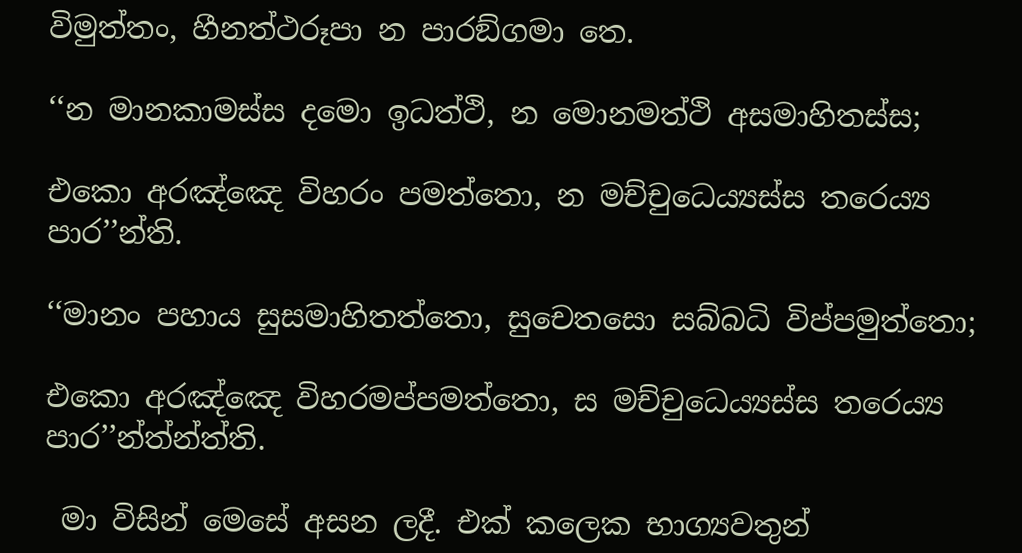විමුත්තං, හීනත්ථරූපා න පාරඞ්ගමා තෙ.

‘‘න මානකාමස්ස දමො ඉධත්ථි, න මොනමත්ථි අසමාහිතස්ස;

එකො අරඤ්ඤෙ විහරං පමත්තො, න මච්චුධෙය්‍යස්ස තරෙය්‍ය පාර’’න්ති.

‘‘මානං පහාය සුසමාහිතත්තො, සුචෙතසො සබ්බධි විප්පමුත්තො;

එකො අරඤ්ඤෙ විහරමප්පමත්තො, ස මච්චුධෙය්‍යස්ස තරෙය්‍ය පාර’’න්ත්න්ත්ති.

 මා විසින් මෙසේ අසන ලදී. එක් කලෙක භාග්‍යවතුන්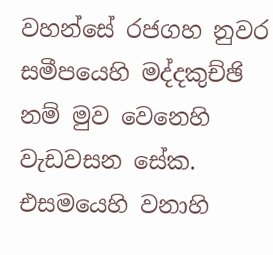වහන්සේ රජගහ නුවර සමීපයෙහි මද්දකුච්ඡි නම් මුව වෙනෙහි වැඩවසන සේක. එසමයෙහි වනාහි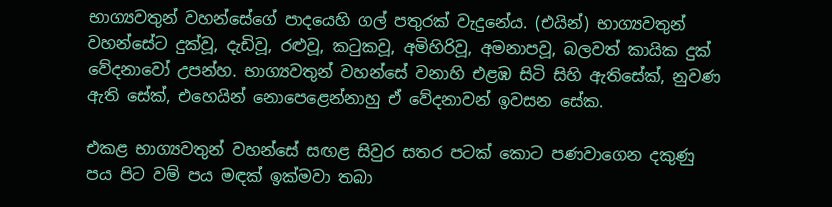භාග්‍යවතුන් වහන්සේගේ පාදයෙහි ගල් පතුරක් වැදුනේය. (එයින්) භාග්‍යවතුන් වහන්සේට දුක්වූ, දැඩිවූ, රළුවූ, කටුකවූ, අමිහිරිවූ, අමනාපවූ, බලවත් කායික දුක් වේදනාවෝ උපන්හ. භාග්‍යවතුන් වහන්සේ වනාහි එළඹ සිටි සිහි ඇතිසේක්, නුවණ ඇති සේක්, එහෙයින් නොපෙළෙන්නාහු ඒ වේදනාවන් ඉවසන සේක.

එකළ භාග්‍යවතුන් වහන්සේ සඟළ සිවුර සතර පටක් කොට පණවාගෙන දකුණු පය පිට වම් පය මඳක් ඉක්මවා තබා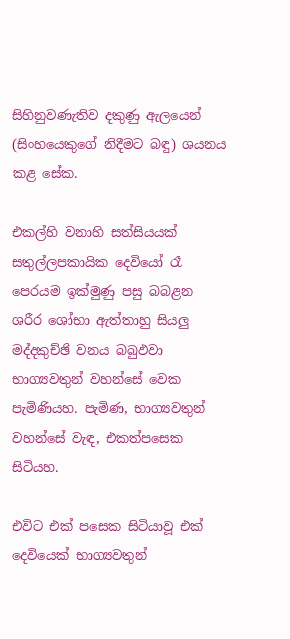සිහිනුවණැතිව දකුණු ඇලයෙන් (සිංහයෙකුගේ නිදීමට බඳු) ශයනය කළ සේක.

එකල්හි වනාහි සත්සියයක් සතුල්ලපකායික දෙවියෝ රෑ පෙරයම ඉක්මුණු පසු බබළන ශරීර ශෝභා ඇත්තාහු සියලු මද්දකුච්ඡි වනය බබුඵවා භාග්‍යවතුන් වහන්සේ වෙක පැමිණියහ. පැමිණ, භාග්‍යවතුන් වහන්සේ වැඳ, එකත්පසෙක සිටියහ.

එවිට එක් පසෙක සිටියාවූ එක් දෙවියෙක් භාග්‍යවතුන්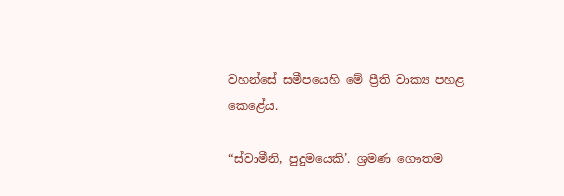වහන්සේ සමීපයෙහි මේ ප්‍රීති වාක්‍ය පහළ කෙළේය.

“ස්වාමීනි, පුදුමයෙකි’. ශ්‍රමණ ගෞතම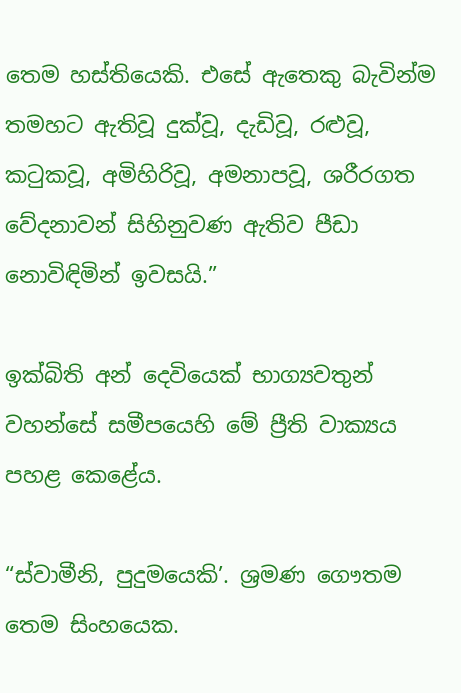තෙම හස්තියෙකි. එසේ ඇතෙකු බැවින්ම තමහට ඇතිවූ දුක්වූ, දැඩිවූ, රළුවූ, කටුකවූ, අමිහිරිවූ, අමනාපවූ, ශරීරගත වේදනාවන් සිහිනුවණ ඇතිව පීඩා නොවිඳිමින් ඉවසයි.”

ඉක්බිති අන් දෙවියෙක් භාග්‍යවතුන් වහන්සේ සමීපයෙහි මේ ප්‍රීති වාක්‍යය පහළ කෙළේය.

“ස්වාමීනි, පුදුමයෙකි’. ශ්‍රමණ ගෞතම තෙම සිංහයෙක.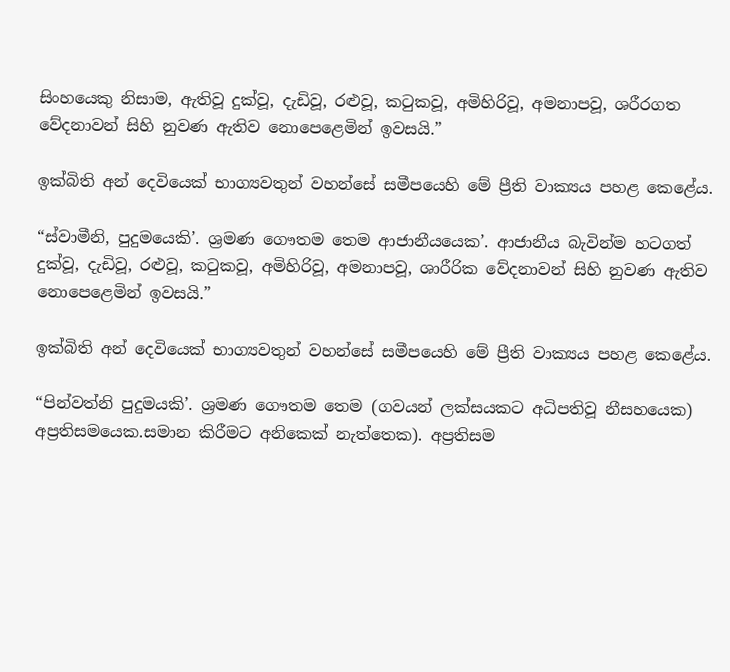සිංහයෙකු නිසාම, ඇතිවූ දුක්වූ, දැඩිවූ, රළුවූ, කටුකවූ, අමිහිරිවූ, අමනාපවූ, ශරීරගත වේදනාවන් සිහි නුවණ ඇතිව නොපෙළෙමින් ඉවසයි.”

ඉක්බිති අන් දෙවියෙක් භාග්‍යවතුන් වහන්සේ සමීපයෙහි මේ ප්‍රීති වාක්‍යය පහළ කෙළේය.

“ස්වාමීනි, පුදුමයෙකි’. ශ්‍රමණ ගෞතම තෙම ආජානීයයෙක’. ආජානීය බැවින්ම හටගත් දුක්වූ, දැඩිවූ, රළුවූ, කටුකවූ, අමිහිරිවූ, අමනාපවූ, ශාරීරික වේදනාවන් සිහි නුවණ ඇතිව නොපෙළෙමින් ඉවසයි.”

ඉක්බිති අන් දෙවියෙක් භාග්‍යවතුන් වහන්සේ සමීපයෙහි මේ ප්‍රීති වාක්‍යය පහළ කෙළේය.

“පින්වත්නි පුදුමයකි’. ශ්‍රමණ ගෞතම තෙම (ගවයන් ලක්‍සයකට අධිපතිවූ නීසහයෙක) අප්‍රතිසමයෙක.සමාන කිරීමට අනිකෙක් නැත්තෙක). අප්‍රතිසම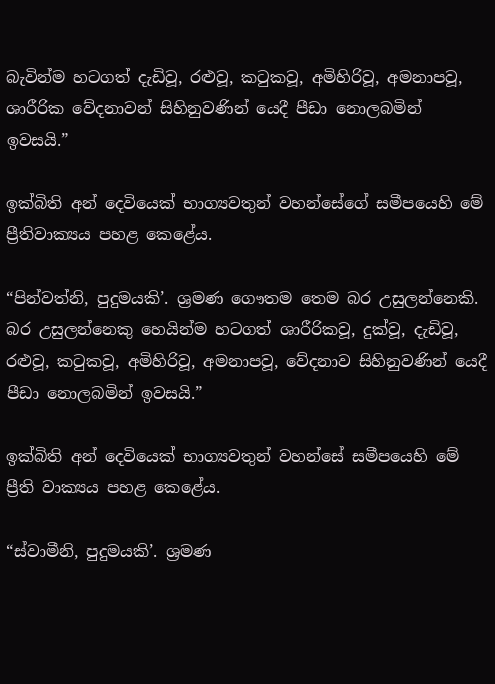බැවින්ම හටගත් දැඩිවූ, රළුවූ, කටුකවූ, අමිහිරිවූ, අමනාපවූ, ශාරීරික වේදනාවන් සිහිනුවණින් යෙදී පීඩා නොලබමින් ඉවසයි.”

ඉක්බිති අන් දෙවියෙක් භාග්‍යවතුන් වහන්සේගේ සමීපයෙහි මේ ප්‍රීතිවාක්‍යය පහළ කෙළේය.

“පින්වත්නි, පුදුමයකි’. ශ්‍රමණ ගෞතම තෙම බර උසුලන්නෙකි. බර උසුලන්නෙකු හෙයින්ම හටගත් ශාරීරිකවූ, දුක්වූ, දැඩිවූ, රළුවූ, කටුකවූ, අමිහිරිවූ, අමනාපවූ, වේදනාව සිහිනුවණින් යෙදී පීඩා නොලබමින් ඉවසයි.”

ඉක්බිති අන් දෙවියෙක් භාග්‍යවතුන් වහන්සේ සමීපයෙහි මේ ප්‍රීති වාක්‍යය පහළ කෙළේය.

“ස්වාමීනි, පුදුමයකි’. ශ්‍රමණ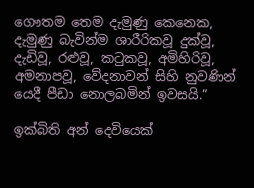ගෞතම තෙම දැමුණු කෙනෙක, දැමුණු බැවින්ම ශාරීරිකවූ දුක්වූ, දැඩිවූ, රළුවූ, කටුකවූ, අමිහිරිවූ, අමනාපවූ, වේදනාවන් සිහි නුවණින් යෙදී පීඩා නොලබමින් ඉවසයි.”

ඉක්බිති අන් දෙවියෙක්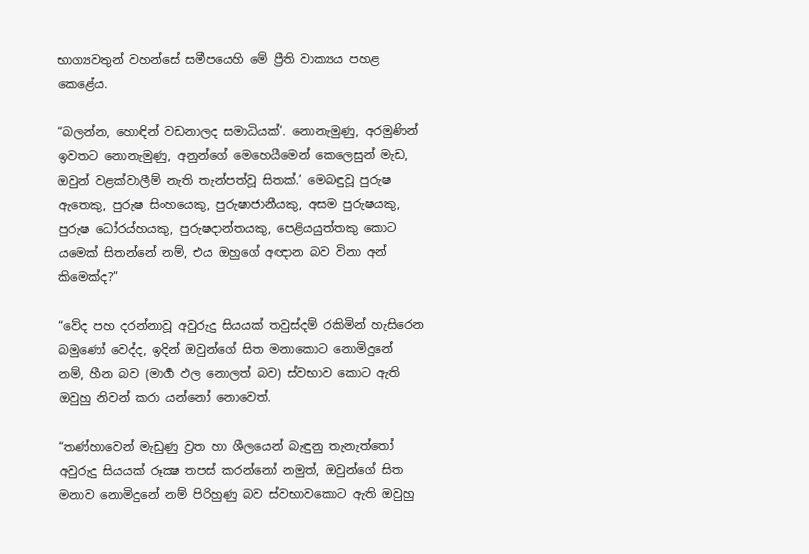භාග්‍යවතුන් වහන්සේ සමීපයෙහි මේ ප්‍රීති වාක්‍යය පහළ කෙළේය.

“බලන්න, හොඳින් වඩනාලද සමාධියක්’. නොනැමුණු, අරමුණින් ඉවතට නොනැමුණු, අනුන්ගේ මෙහෙයීමෙන් කෙලෙසුන් මැඩ, ඔවුන් වළක්වාලීම් නැති තැන්පත්වූ සිතක්.’ මෙබඳුවූ පුරුෂ ඇතෙකු, පුරුෂ සිංහයෙකු, පුරුෂාජානීයකු, අසම පුරුෂයකු, පුරුෂ ධෝරය්හයකු, පුරුෂදාන්තයකු, පෙළියයුත්තකු කොට යමෙක් සිතන්නේ නම්, එය ඔහුගේ අඥාන බව විනා අන් කිමෙක්ද?”

“වේද පහ දරන්නාවූ අවුරුදු සියයක් තවුස්දම් රකිමින් හැසිරෙන බමුණෝ වෙද්ද, ඉදින් ඔවුන්ගේ සිත මනාකොට නොමිදුනේ නම්, හීන බව (මාර්‍ග ඵල නොලත් බව) ස්වභාව කොට ඇති ඔවුහු නිවන් කරා යන්නෝ නොවෙත්.

“තණ්හාවෙන් මැඩුණු ව්‍රත හා ශීලයෙන් බැඳුනු තැනැත්තෝ අවුරුදු සියයක් රූක්‍ෂ තපස් කරන්නෝ නමුත්, ඔවුන්ගේ සිත මනාව නොමිදුනේ නම් පිරිහුණු බව ස්වභාවකොට ඇති ඔවුහු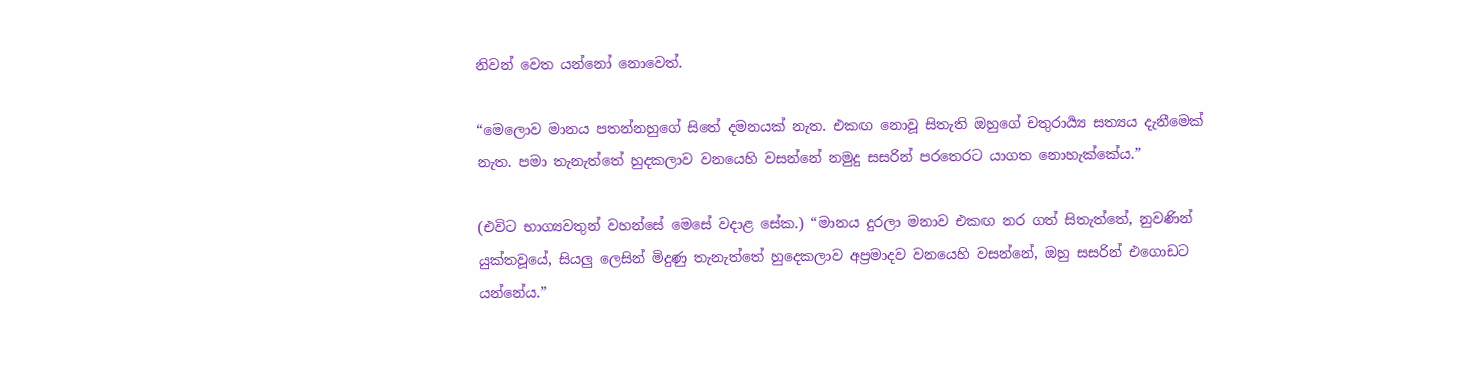නිවන් වෙත යන්නෝ නොවෙත්.

“මෙලොව මානය පතන්නහුගේ සිතේ දමනයක් නැත. එකඟ නොවූ සිතැති ඔහුගේ චතුරාර්‍ය්‍ය සත්‍යය දැනීමෙක් නැත. පමා තැනැත්තේ හුදකලාව වනයෙහි වසන්නේ නමුදු සසරින් පරතෙරට යාගත නොහැක්කේය.”

(එවිට භාග්‍යවතුන් වහන්සේ මෙසේ වදාළ සේක.) “මානය දුරලා මනාව එකඟ නර ගත් සිතැත්තේ, නුවණින් යුක්තවූයේ, සියලු ලෙසින් මිදුණු තැනැත්තේ හුදෙකලාව අප්‍රමාදව වනයෙහි වසන්නේ, ඔහු සසරින් එගොඩට යන්නේය.”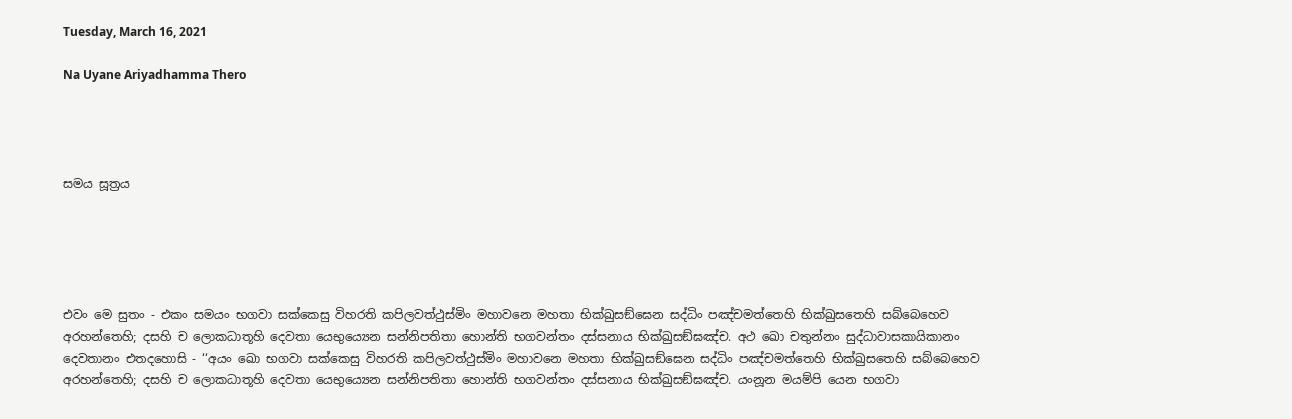Tuesday, March 16, 2021

Na Uyane Ariyadhamma Thero




සමය සූත්‍රය





එවං මෙ සුතං - එකං සමයං භගවා සක්කෙසු විහරති කපිලවත්ථුස්මිං මහාවනෙ මහතා භික්ඛුසඞ්ඝෙන සද්ධිං පඤ්චමත්තෙහි භික්ඛුසතෙහි සබ්බෙහෙව අරහන්තෙහි; දසහි ච ලොකධාතූහි දෙවතා යෙභුය්‍යෙන සන්නිපතිතා හොන්ති භගවන්තං දස්සනාය භික්ඛුසඞ්ඝඤ්ච. අථ ඛො චතුන්නං සුද්ධාවාසකායිකානං දෙවතානං එතදහොසි - ‘‘අයං ඛො භගවා සක්කෙසු විහරති කපිලවත්ථුස්මිං මහාවනෙ මහතා භික්ඛුසඞ්ඝෙන සද්ධිං පඤ්චමත්තෙහි භික්ඛුසතෙහි සබ්බෙහෙව අරහන්තෙහි; දසහි ච ලොකධාතූහි දෙවතා යෙභුය්‍යෙන සන්නිපතිතා හොන්ති භගවන්තං දස්සනාය භික්ඛුසඞ්ඝඤ්ච. යංනූන මයම්පි යෙන භගවා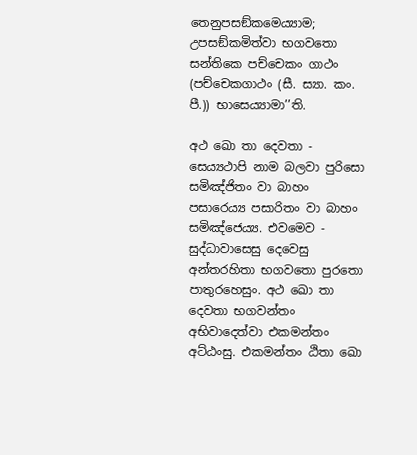තෙනුපසඞ්කමෙය්‍යාම; උපසඞ්කමිත්වා භගවතො සන්තිකෙ පච්චෙකං ගාථං (පච්චෙකගාථං (සී. ස්‍යා. කං. පී.)) භාසෙය්‍යාමා’’ති.

අථ ඛො තා දෙවතා - සෙය්‍යථාපි නාම බලවා පුරිසො සමිඤ්ජිතං වා බාහං පසාරෙය්‍ය පසාරිතං වා බාහං සමිඤ්ජෙය්‍ය. එවමෙව - සුද්ධාවාසෙසු දෙවෙසු අන්තරහිතා භගවතො පුරතො පාතුරහෙසුං. අථ ඛො තා දෙවතා භගවන්තං අභිවාදෙත්වා එකමන්තං අට්ඨංසු. එකමන්තං ඨිතා ඛො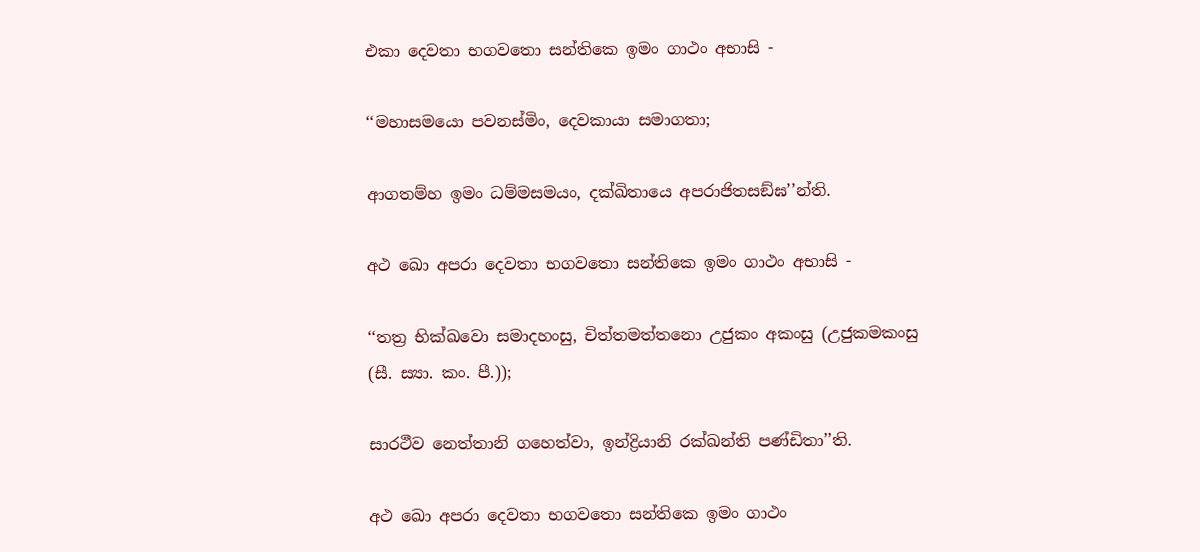එකා දෙවතා භගවතො සන්තිකෙ ඉමං ගාථං අභාසි -

‘‘මහාසමයො පවනස්මිං, දෙවකායා සමාගතා;

ආගතම්හ ඉමං ධම්මසමයං, දක්ඛිතායෙ අපරාජිතසඞ්ඝ’’න්ති.

අථ ඛො අපරා දෙවතා භගවතො සන්තිකෙ ඉමං ගාථං අභාසි -

‘‘තත්‍ර භික්ඛවො සමාදහංසු, චිත්තමත්තනො උජුකං අකංසු (උජුකමකංසු (සී. ස්‍යා. කං. පී.));

සාරථීව නෙත්තානි ගහෙත්වා, ඉන්ද්‍රියානි රක්ඛන්ති පණ්ඩිතා’’ති.

අථ ඛො අපරා දෙවතා භගවතො සන්තිකෙ ඉමං ගාථං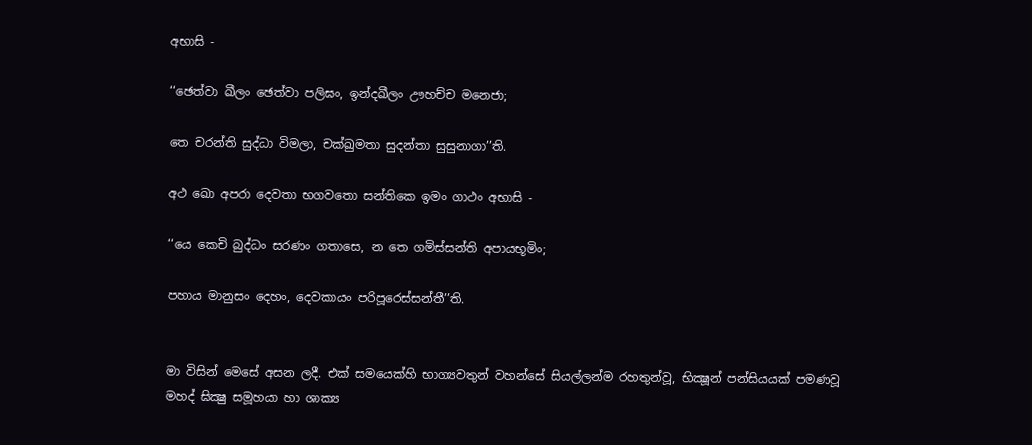අභාසි -

‘‘ඡෙත්වා ඛීලං ඡෙත්වා පලිඝං, ඉන්දඛීලං ඌහච්ච මනෙජා;

තෙ චරන්ති සුද්ධා විමලා, චක්ඛුමතා සුදන්තා සුසුනාගා’’ති.

අථ ඛො අපරා දෙවතා භගවතො සන්තිකෙ ඉමං ගාථං අභාසි -

‘‘යෙ කෙචි බුද්ධං සරණං ගතාසෙ, න තෙ ගමිස්සන්ති අපායභූමිං;

පහාය මානුසං දෙහං, දෙවකායං පරිපූරෙස්සන්තී’’ති.


මා විසින් මෙසේ අසන ලදී. එක් සමයෙක්හි භාග්‍යවතුන් වහන්සේ සියල්ලන්ම රහතුන්වූ, භික්‍ෂූන් පන්සියයක් පමණවූ මහද් ඝික්‍ෂු සමූහයා හා ශාක්‍ය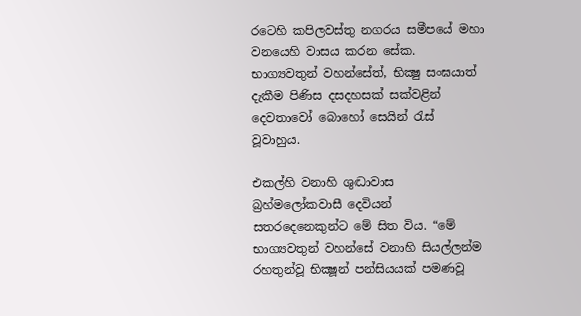රටෙහි කපිලවස්තු නගරය සමීපයේ මහා වනයෙහි වාසය කරන සේක. භාග්‍යවතුන් වහන්සේත්, භික්‍ෂු සංඝයාත් දැකීම පිණිස දසදහසක් සක්වළින් දෙවතාවෝ බොහෝ සෙයින් රැස් වූවාහුය.

එකල්හි වනාහි ශුද්‍ධාවාස බ්‍රහ්මලෝකවාසී දෙවියන් සතරදෙනෙකුන්ට මේ සිත විය. “මේ භාග්‍යවතුන් වහන්සේ වනාහි සියල්ලන්ම රහතුන්වූ භික්‍ෂූන් පන්සියයක් පමණවූ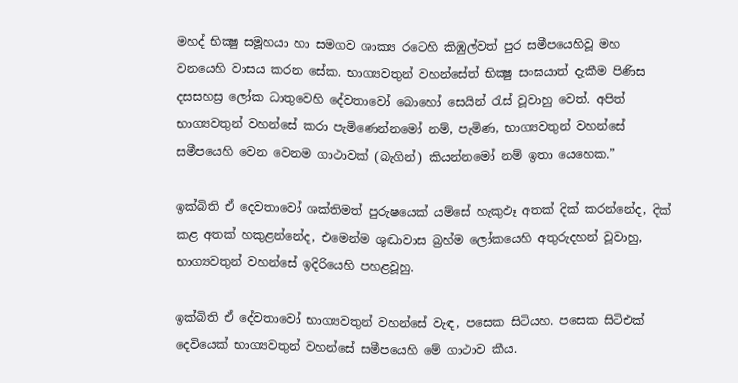මහද් භික්‍ෂු සමූහයා හා සමගව ශාක්‍ය රටෙහි කිඹුල්වත් පුර සමීපයෙහිවූ මහ වනයෙහි වාසය කරන සේක. භාග්‍යවතුන් වහන්සේත් භික්‍ෂු සංඝයාත් දැකීම පිණිස දසසහස්‍ර ලෝක ධාතුවෙහි දේවතාවෝ බොහෝ සෙයින් රැස් වූවාහු වෙත්. අපිත් භාග්‍යවතුන් වහන්සේ කරා පැමිණෙන්නමෝ නම්, පැමිණ, භාග්‍යවතුන් වහන්සේ සමීපයෙහි වෙන වෙනම ගාථාවක් (බැගින්) කියන්නමෝ නම් ඉතා යෙහෙක.”

ඉක්බිති ඒ දෙවතාවෝ ශක්තිමත් පුරුෂයෙක් යම්සේ හැකුඵෑ අතක් දික් කරන්නේද, දික් කළ අතක් හකුළන්නේද, එමෙන්ම ශුද්‍ධාවාස බ්‍රහ්ම ලෝකයෙහි අතුරුදහන් වූවාහු, භාග්‍යවතුන් වහන්සේ ඉදිරියෙහි පහළවූහු.

ඉක්බිති ඒ දේවතාවෝ භාග්‍යවතුන් වහන්සේ වැඳ, පසෙක සිටියහ. පසෙක සිටිඑක් දෙවියෙක් භාග්‍යවතුන් වහන්සේ සමීපයෙහි මේ ගාථාව කීය.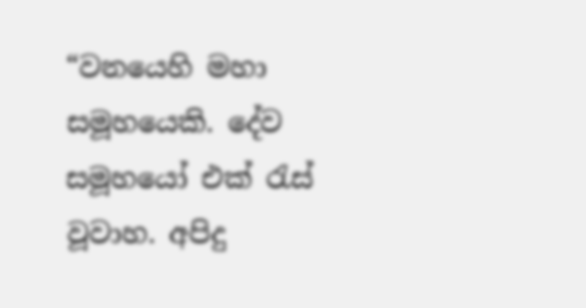“වනයෙහි මහා සමූහයෙකි. දේව සමූහයෝ එක් රැස් වූවාහ. අපිදු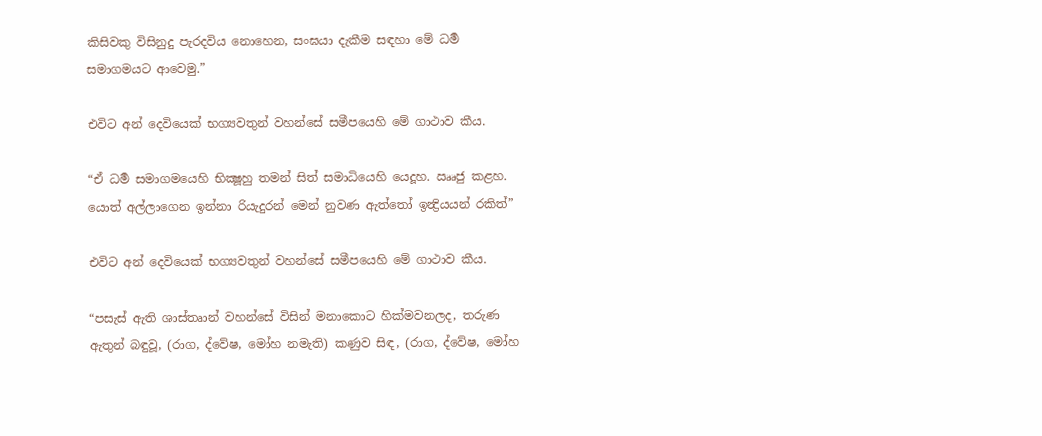කිසිවකු විසිනුදු පැරදවිය නොහෙන, සංඝයා දැකීම සඳහා මේ ධර්‍ම සමාගමයට ආවෙමු.”

එවිට අන් දෙවියෙක් භග්‍යවතුන් වහන්සේ සමීපයෙහි මේ ගාථාව කීය.

“ඒ ධර්‍ම සමාගමයෙහි භික්‍ෂූහු තමන් සිත් සමාධියෙහි යෙදූහ. ඎජු කළහ. යොත් අල්ලාගෙන ඉන්නා රියැදුරන් මෙන් නුවණ ඇත්තෝ ඉන්‍ද්‍රියයන් රකිත්”

එවිට අන් දෙවියෙක් භග්‍යවතුන් වහන්සේ සමීපයෙහි මේ ගාථාව කීය.

“පසැස් ඇති ශාස්තෘාන් වහන්සේ විසින් මනාකොට හික්මවනලද, තරුණ ඇතුන් බඳුවූ, (රාග, ද්වේෂ, මෝහ නමැති) කණුව සිඳ, (රාග, ද්වේෂ, මෝහ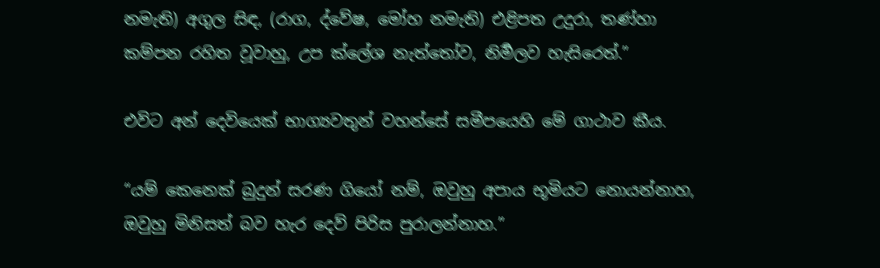නමැති) අගුල සිඳ, (රාග, ද්වේෂ, මෝහ නමැති) එළිපත උදුරා, තණ්හා කම්පන රහිත වූවාහු, උප ක්ලේශ නැත්තෝව, නිර්‍මලව හැසිරෙත්.”

එවිට අන් දෙවියෙක් භාග්‍යවතුන් වහන්සේ සමීපයෙහි මේ ගාථාව කීය.

“යම් කෙනෙක් බුදුන් සරණ ගියෝ නම්, ඔවුහු අපාය භූමියට නොයන්නාහ, ඔවුහු මිනිසත් බව හැර දෙව් පිරිස පුරාලන්නාහ.”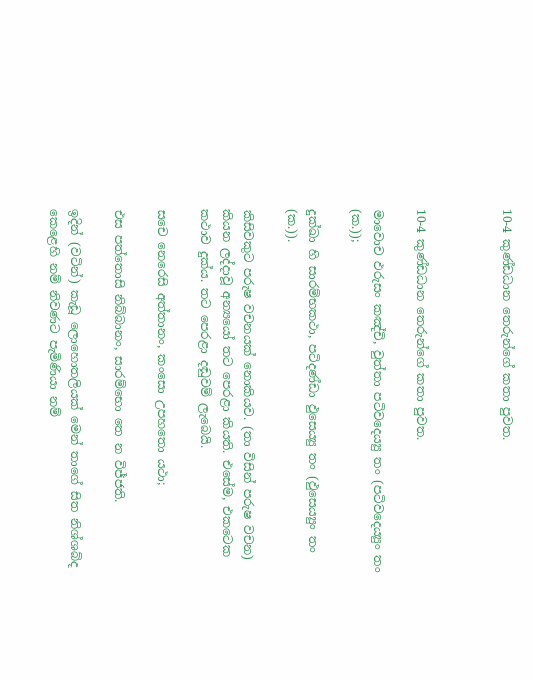10-4 කුණ්ඩධාන තෙරුන්ගේ කතා පුවත.



10-4 කුණ්ඩධාන තෙරුන්ගේ කතා පුවත.

මාවොච ඵරුසං කඤ්චි, වුත්තා පටිවදෙය්‍යු තං (පටිවදෙය්‍යුං තං (ක.));

දුක්ඛා හි සාරම්භකථා, පටිදණ්ඩා ඵුසෙය්‍යු තං (ඵුසෙය්‍යුං තං (ක.)).

කිසිවකුට පරුෂ වචනයක් නොකියව. (තා විසින් පරුෂ වචන) කියන ලද්දාවූ අන්‍යයෝ තට පෙරළා කියති. එසේම, එකටෙක කථාව දුක්ය. තට පෙරළා දඬුවම් ලැබෙයි.

සචෙ නෙරෙසි අත්තානං, කංසො උපහතො යථා;

එස පත්තොසි නිබ්බානං, සාරම්භො තෙ න විජ්ජති.

ඉදින් (වටින්) කැඩූ ලොහොතලියක් මෙන් තාගේ සිත නිශ්ශබ්ද කෙළෙහි නම් නිවණට පැමිණියා නම්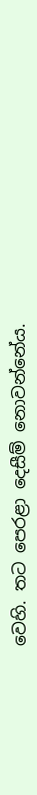වෙහි. තට පෙරළා දෙසීම් නොවන්නේය.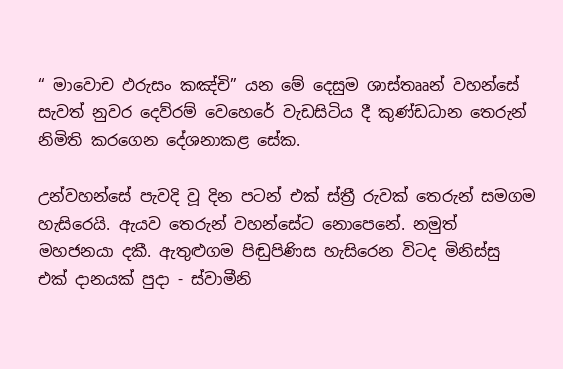“ මාවොච ඵරුසං කඤ්චි” යන මේ දෙසුම ශාස්තෲන් වහන්සේ සැවත් නුවර දෙව්රම් වෙහෙරේ වැඩසිටිය දී කුණ්ඩධාන තෙරුන් නිමිති කරගෙන දේශනාකළ සේක.

උන්වහන්සේ පැවදි වූ දින පටන් එක් ස්ත්‍රී රුවක් තෙරුන් සමගම හැසිරෙයි. ඇයව තෙරුන් වහන්සේට නොපෙනේ. නමුත් මහජනයා දකී. ඇතුළුගම පිඬුපිණිස හැසිරෙන විටද මිනිස්සු එක් දානයක් පුදා - ස්වාමීනි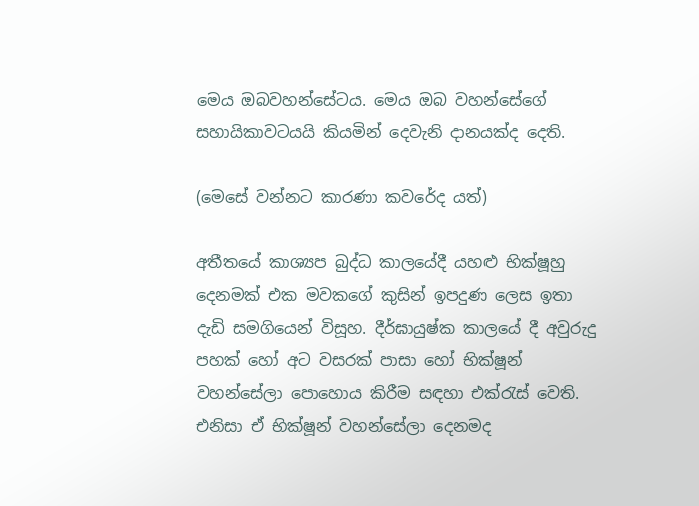මෙය ඔබවහන්සේටය. මෙය ඔබ වහන්සේගේ සහායිකාවටයයි කියමින් දෙවැනි දානයක්ද දෙති.

(මෙසේ වන්නට කාරණා කවරේද යත්)

අතීතයේ කාශ්‍යප බුද්ධ කාලයේදී යහළු භික්ෂූහු දෙනමක් එක මවකගේ කුසින් ඉපදුණ ලෙස ඉතා දැඩි සමගියෙන් විසූහ. දීර්ඝායුෂ්ක කාලයේ දී අවුරුදු පහක් හෝ අට වසරක් පාසා හෝ භික්ෂූන් වහන්සේලා පොහොය කිරීම සඳහා එක්රැස් වෙති. එනිසා ඒ භික්ෂූන් වහන්සේලා දෙනමද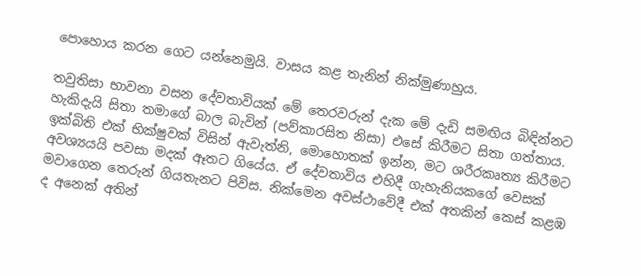පොහොය කරන ගෙට යන්නෙමුයි. වාසය කළ තැනින් නික්මුණාහුය.

තවුතිසා භාවනා වසන දේවතාවියක් මේ තෙරවරුන් දැක මේ දැඩි සමඟිය බිඳින්නට හැකිදැයි සිතා තමාගේ බාල බැවින් (පව්කාරසිත නිසා) එසේ කිරීමට සිතා ගත්තාය. ඉක්බිති එක් භික්ෂුවක් විසින් ඇවැත්නි, මොහොතක් ඉන්න, මට ශරීරකෘත්‍ය කිරීමට අවශ්‍යයයි පවසා මදක් ඈතට ගියේය. ඒ දේවතාවිය එහිදී ගැහැනියකගේ වෙසක් මවාගෙන තෙරුන් ගියතැනට පිවිස. නික්මෙන අවස්ථාවේදී එක් අතකින් කෙස් කළඹ ද අනෙක් අතින්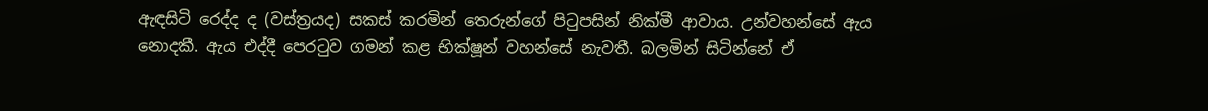ඇඳසිටි රෙද්ද ද (වස්ත්‍රයද) සකස් කරමින් තෙරුන්ගේ පිටුපසින් නික්මී ආවාය. උන්වහන්සේ ඇය නොදකී. ඇය එද්දී පෙරටුව ගමන් කළ භික්ෂූන් වහන්සේ නැවතී. බලමින් සිටින්නේ ඒ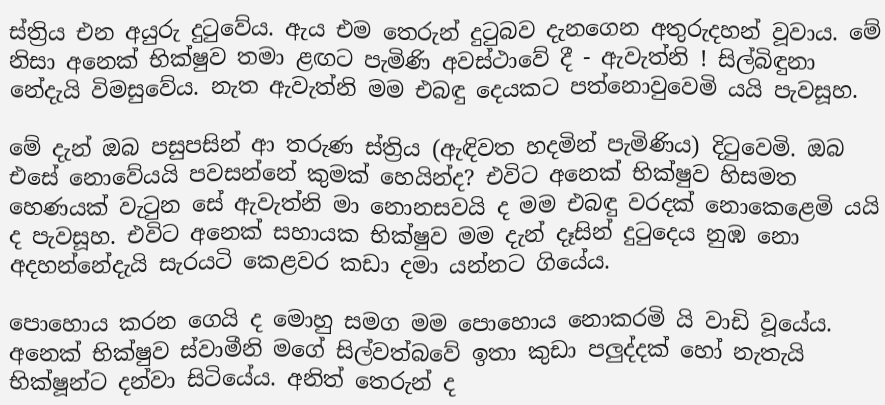ස්ත්‍රිය එන අයුරු දුටුවේය. ඇය එම තෙරුන් දුටුබව දැනගෙන අතුරුදහන් වූවාය. මේ නිසා අනෙක් භික්ෂුව තමා ළඟට පැමිණි අවස්ථාවේ දී - ඇවැත්නි ! සිල්බිඳුනා නේදැයි විමසුවේය. නැත ඇවැත්නි මම එබඳු දෙයකට පත්නොවුවෙමි යයි පැවසූහ.

මේ දැන් ඔබ පසුපසින් ආ තරුණ ස්ත්‍රිය (ඇඳිවත හදමින් පැමිණිය) දිටුවෙමි. ඔබ එසේ නොවේයයි පවසන්නේ කුමක් හෙයින්ද? එවිට අනෙක් භික්ෂුව හිසමත හෙණයක් වැටුන සේ ඇවැත්නි මා නොනසවයි ද මම එබඳු වරදක් නොකෙළෙමි යයි ද පැවසූහ. එවිට අනෙක් සහායක භික්ෂුව මම දැන් දෑසින් දුටුදෙය නුඹ නො අදහන්නේදැයි සැරයටි කෙළවර කඩා දමා යන්නට ගියේය.

පොහොය කරන ගෙයි ද මොහු සමග මම පොහොය නොකරමි යි වාඩි වූයේය. අනෙක් භික්ෂුව ස්වාමීනි මගේ සිල්වත්බවේ ඉතා කුඩා පලුද්දක් හෝ නැතැයි භික්ෂූන්ට දන්වා සිටියේය. අනිත් තෙරුන් ද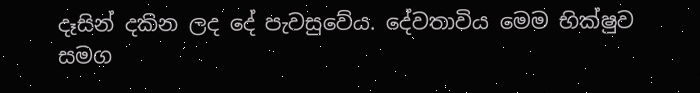දෑසින් දකින ලද දේ පැවසුවේය. දේවතාවිය මෙම භික්ෂුව සමග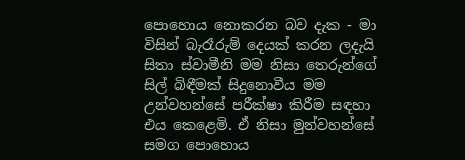පොහොය නොකරන බව දැක - මා විසින් බැරෑරුම් දෙයක් කරන ලදැයි සිතා ස්වාමීනි මම නිසා තෙරුන්ගේ සිල් බිඳීමක් සිදුනොවීය මම උන්වහන්සේ පරීක්ෂා කිරීම සඳහා එය කෙළෙමි. ඒ නිසා මුන්වහන්සේ සමග පොහොය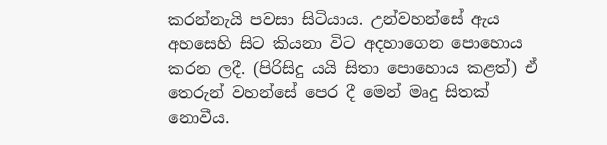කරන්නැයි පවසා සිටියාය. උන්වහන්සේ ඇය අහසෙහි සිට කියනා විට අදහාගෙන පොහොය කරන ලදී. (පිරිසිදු යයි සිතා පොහොය කළත්) ඒ තෙරුන් වහන්සේ පෙර දී මෙන් මෘදු සිතක් නොවීය.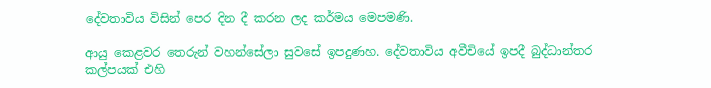දේවතාවිය විසින් පෙර දින දී කරන ලද කර්මය මෙපමණි.

ආයු කෙළවර තෙරුන් වහන්සේලා සුවසේ ඉපදුණහ. දේවතාවිය අවීචියේ ඉපදී බුද්ධාන්තර කල්පයක් එහි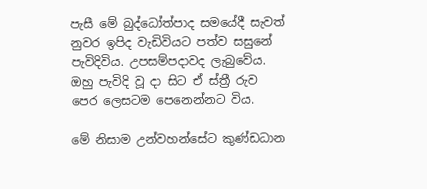පැසී මේ බුද්ධෝත්පාද සමයේදී සැවත් නුවර ඉපිද වැඩිවියට පත්ව සසුනේ පැවිදිවිය. උපසම්පදාවද ලැබුවේය. ඔහු පැවිදි වූ දා සිට ඒ ස්ත්‍රී රුව පෙර ලෙසටම පෙනෙන්නට විය.

මේ නිසාම උන්වහන්සේට කුණ්ඩධාන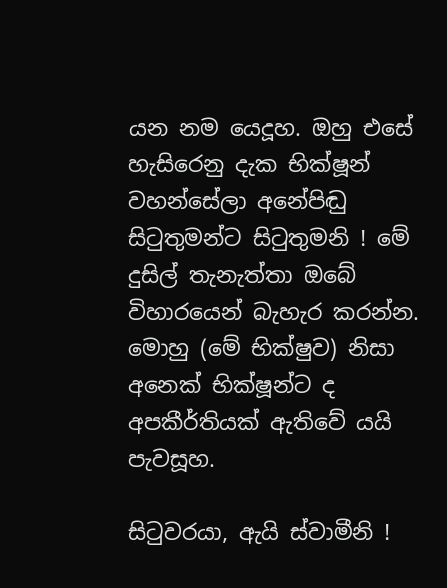යන නම යෙදූහ. ඔහු එසේ හැසිරෙනු දැක භික්ෂූන් වහන්සේලා අනේපිඬු සිටුතුමන්ට සිටුතුමනි ! මේ දුසිල් තැනැත්තා ඔබේ විහාරයෙන් බැහැර කරන්න. මොහු (මේ භික්ෂුව) නිසා අනෙක් භික්ෂූන්ට ද අපකීර්තියක් ඇතිවේ යයි පැවසූහ.

සිටුවරයා, ඇයි ස්වාමීනි !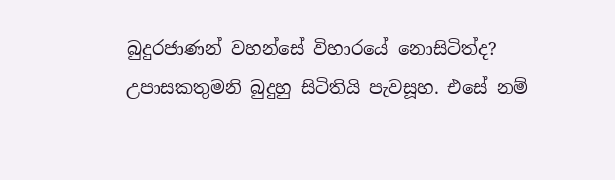බුදුරජාණන් වහන්සේ විහාරයේ නොසිටිත්ද? උපාසකතුමනි බුදුහු සිටිතියි පැවසූහ. එසේ නම්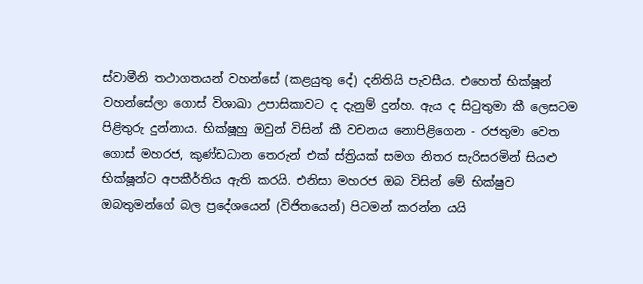ස්වාමීනි තථාගතයන් වහන්සේ (කළයුතු දේ) දනිතියි පැවසීය. එහෙත් භික්ෂූන් වහන්සේලා ගොස් විශාඛා උපාසිකාවට ද දැනුම් දුන්හ. ඇය ද සිටුතුමා කී ලෙසටම පිළිතුරු දුන්නාය. භික්ෂූහු ඔවුන් විසින් කී වචනය නොපිළිගෙන - රජතුමා වෙත ගොස් මහරජ, කුණ්ඩධාන තෙරුන් එක් ස්ත්‍රියක් සමග නිතර සැරිසරමින් සියළු භික්ෂූන්ට අපකීර්තිය ඇති කරයි. එනිසා මහරජ ඔබ විසින් මේ භික්ෂුව ඔබතුමන්ගේ බල ප්‍රදේශයෙන් (විජිතයෙන්) පිටමන් කරන්න යයි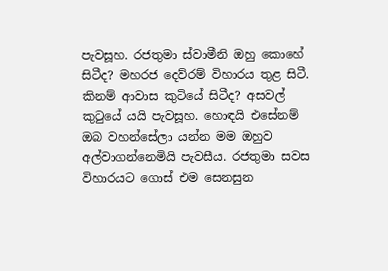පැවසූහ. රජතුමා ස්වාමීනි ඔහු කොහේ සිටීද? මහරජ දෙව්රම් විහාරය තුළ සිටී. කිනම් ආවාස කුටියේ සිටීද? අසවල් කුටුයේ යයි පැවසූහ. හොඳයි එසේනම් ඔබ වහන්සේලා යන්න මම ඔහුව අල්වාගන්නෙමියි පැවසීය. රජතුමා සවස විහාරයට ගොස් එම සෙනසුන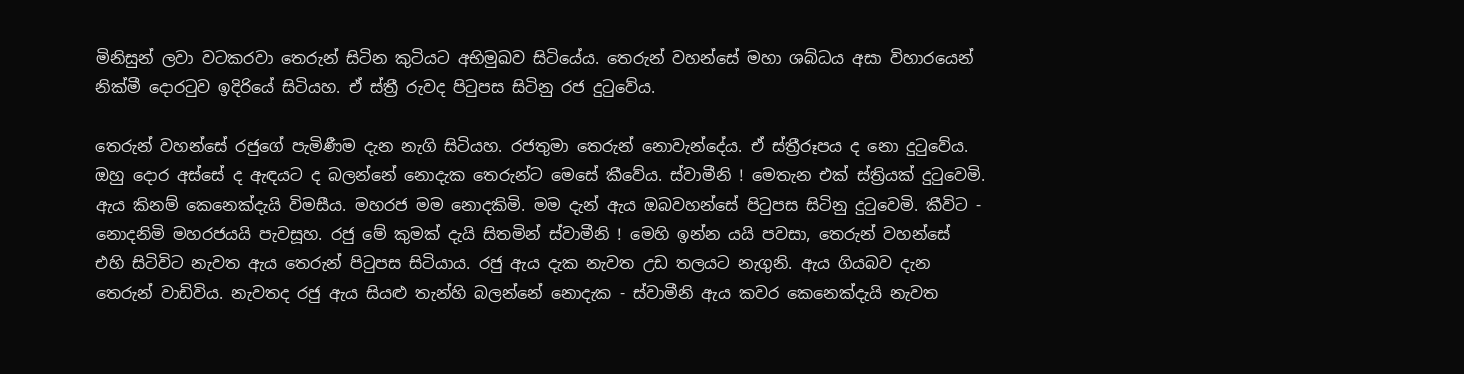මිනිසුන් ලවා වටකරවා තෙරුන් සිටින කුටියට අභිමුඛව සිටියේය. තෙරුන් වහන්සේ මහා ශබ්ධය අසා විහාරයෙන් නික්මී දොරටුව ඉදිරියේ සිටියහ. ඒ ස්ත්‍රී රුවද පිටුපස සිටිනු රජ දුටුවේය.

තෙරුන් වහන්සේ රජුගේ පැමිණීම දැන නැගි සිටියහ. රජතුමා තෙරුන් නොවැන්දේය. ඒ ස්ත්‍රීරූපය ද නො දුටුවේය. ඔහු දොර අස්සේ ද ඇඳයට ද බලන්නේ නොදැක තෙරුන්ට මෙසේ කීවේය. ස්වාමීනි ! මෙතැන එක් ස්ත්‍රියක් දුටුවෙමි. ඇය කිනම් කෙනෙක්දැයි විමසීය. මහරජ මම නොදකිමි. මම දැන් ඇය ඔබවහන්සේ පිටුපස සිටිනු දුටුවෙමි. කීවිට - නොදනිමි මහරජයයි පැවසූහ. රජු මේ කුමක් දැයි සිතමින් ස්වාමීනි ! මෙහි ඉන්න යයි පවසා, තෙරුන් වහන්සේ එහි සිටිවිට නැවත ඇය තෙරුන් පිටුපස සිටියාය. රජු ඇය දැක නැවත උඩ තලයට නැගුනි. ඇය ගියබව දැන තෙරුන් වාඩිවිය. නැවතද රජු ඇය සියළු තැන්හි බලන්නේ නොදැක - ස්වාමීනි ඇය කවර කෙනෙක්දැයි නැවත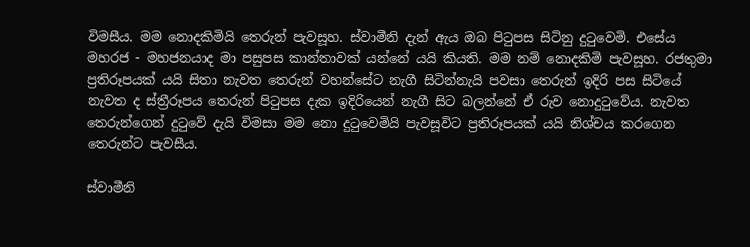විමසීය. මම නොදකිමියි තෙරුන් පැවසූහ. ස්වාමීනි දැන් ඇය ඔබ පිටුපස සිටිනු දුටුවෙමි. එසේය මහරජ - මහජනයාද මා පසුපස කාන්තාවක් යන්නේ යයි කියති. මම නම් නොදකිමි පැවසූහ. රජතුමා ප්‍රතිරූපයක් යයි සිතා නැවත තෙරුන් වහන්සේට නැගී සිටින්නැයි පවසා තෙරුන් ඉදිරි පස සිටියේ නැවත ද ස්ත්‍රීරූපය තෙරුන් පිටුපස දැක ඉදිරියෙන් නැගී සිට බලන්නේ ඒ රුව නොදුටුවේය. නැවත තෙරුන්ගෙන් දුටුවේ දැයි විමසා මම නො දුටුවෙමියි පැවසූවිට ප්‍රතිරූපයක් යයි නිශ්චය කරගෙන තෙරුන්ට පැවසීය.

ස්වාමීනි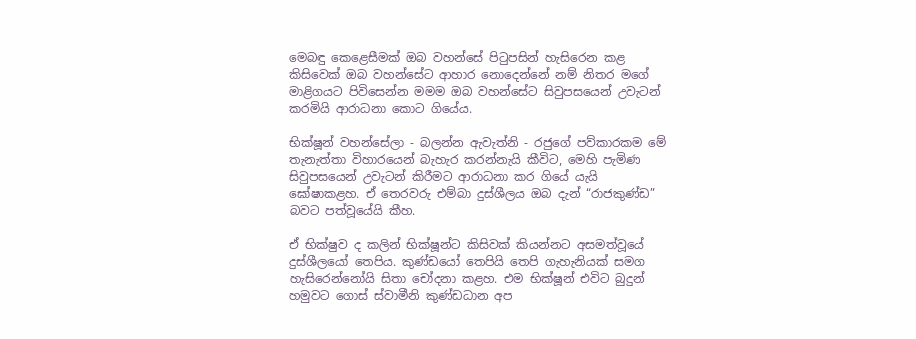මෙබඳු කෙළෙසීමක් ඔබ වහන්සේ පිටුපසින් හැසිරෙන කළ කිසිවෙක් ඔබ වහන්සේට ආහාර නොදෙන්නේ නම් නිතර මගේ මාළිගයට පිවිසෙන්න මමම ඔබ වහන්සේට සිවුපසයෙන් උවැටන් කරමියි ආරාධනා කොට ගියේය.

භික්ෂූන් වහන්සේලා - බලන්න ඇවැත්නි - රජුගේ පව්කාරකම මේ තැනැත්තා විහාරයෙන් බැහැර කරන්නැයි කීවිට, මෙහි පැමිණ සිවුපසයෙන් උවැටන් කිරීමට ආරාධනා කර ගියේ යැයි ඝෝෂාකළහ. ඒ තෙරවරු එම්බා දුස්ශීලය ඔබ දැන් “රාජකුණ්ඩ” බවට පත්වූයේයි කීහ.

ඒ භික්ෂුව ද කලින් භික්ෂූන්ට කිසිවක් කියන්නට අසමත්වූයේ දුස්ශීලයෝ තෙපිය. කුණ්ඩයෝ තෙපියි තෙපි ගැහැනියක් සමග හැසිරෙන්නෝයි සිතා චෝදනා කළහ. එම භික්ෂූන් එවිට බුදුන් හමුවට ගොස් ස්වාමීනි කුණ්ඩධාන අප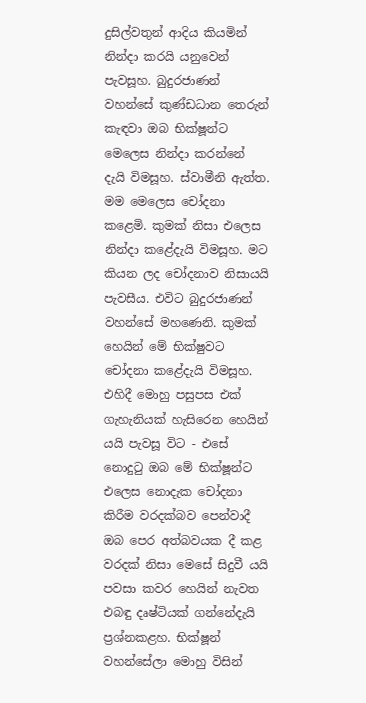දුසිල්වතුන් ආදිය කියමින් නින්දා කරයි යනුවෙන් පැවසූහ. බුදුරජාණන් වහන්සේ කුණ්ඩධාන තෙරුන් කැඳවා ඔබ භික්ෂූන්ට මෙලෙස නින්දා කරන්නේ දැයි විමසූහ. ස්වාමීනි ඇත්ත. මම මෙලෙස චෝදනා කළෙමි. කුමක් නිසා එලෙස නින්දා කළේදැයි විමසූහ. මට කියන ලද චෝදනාව නිසායයි පැවසීය. එවිට බුදුරජාණන් වහන්සේ මහණෙනි. කුමක් හෙයින් මේ භික්ෂුවට චෝදනා කළේදැයි විමසූහ. එහිදී මොහු පසුපස එක් ගැහැනියක් හැසිරෙන හෙයින් යයි පැවසූ විට - එසේ නොදුටු ඔබ මේ භික්ෂූන්ට එලෙස නොදැක චෝදනා කිරීම වරදක්බව පෙන්වාදී ඔබ පෙර අත්බවයක දී කළ වරදක් නිසා මෙසේ සිදුවී යයි පවසා කවර හෙයින් නැවත එබඳු දෘෂ්ටියක් ගන්නේදැයි ප්‍රශ්නකළහ. භික්ෂූන් වහන්සේලා මොහු විසින්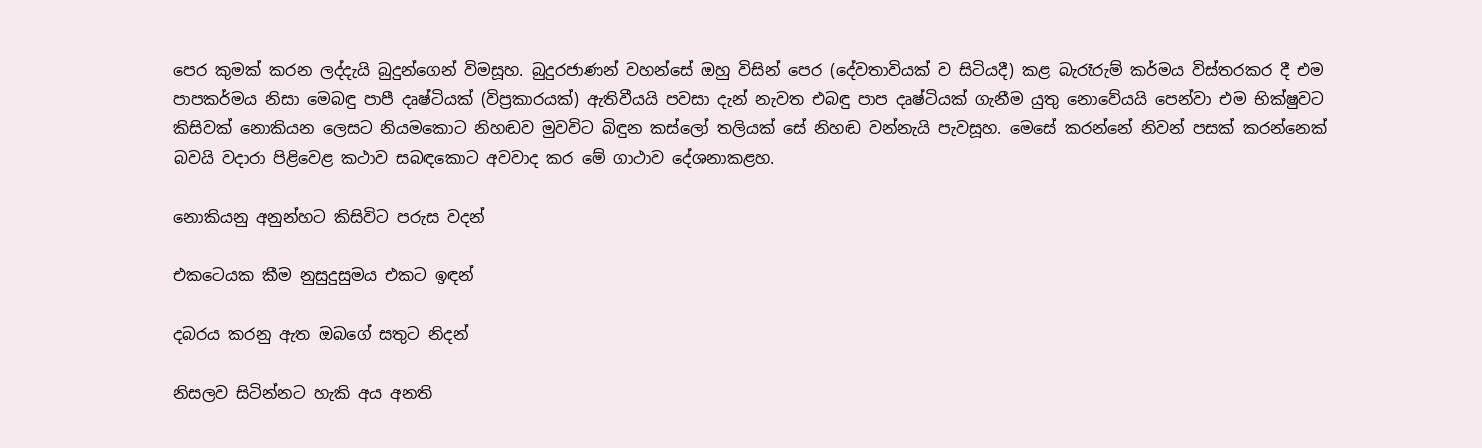පෙර කුමක් කරන ලද්දැයි බුදුන්ගෙන් විමසූහ. බුදුරජාණන් වහන්සේ ඔහු විසින් පෙර (දේවතාවියක් ව සිටියදී) කළ බැරෑරුම් කර්මය විස්තරකර දී එම පාපකර්මය නිසා මෙබඳු පාපී දෘෂ්ටියක් (විප්‍රකාරයක්) ඇතිවීයයි පවසා දැන් නැවත එබඳු පාප දෘෂ්ටියක් ගැනීම යුතු නොවේයයි පෙන්වා එම භික්ෂුවට කිසිවක් නොකියන ලෙසට නියමකොට නිහඬව මුවවිට බිඳුන කස්ලෝ තලියක් සේ නිහඬ වන්නැයි පැවසූහ. මෙසේ කරන්නේ නිවන් පසක් කරන්නෙක් බවයි වදාරා පිළිවෙළ කථාව සබඳකොට අවවාද කර මේ ගාථාව දේශනාකළහ.

නොකියනු අනුන්හට කිසිවිට පරුස වදන්

එකටෙයක කීම නුසුදුසුමය එකට ඉඳන්

දබරය කරනු ඇත ඔබගේ සතුට නිදන්

නිසලව සිටින්නට හැකි අය අනති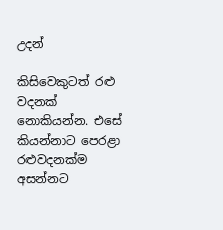උදන්

කිසිවෙකුටත් රළු වදනක් නොකියන්න. එසේ කියන්නාට පෙරළා රළුවදනක්ම අසන්නට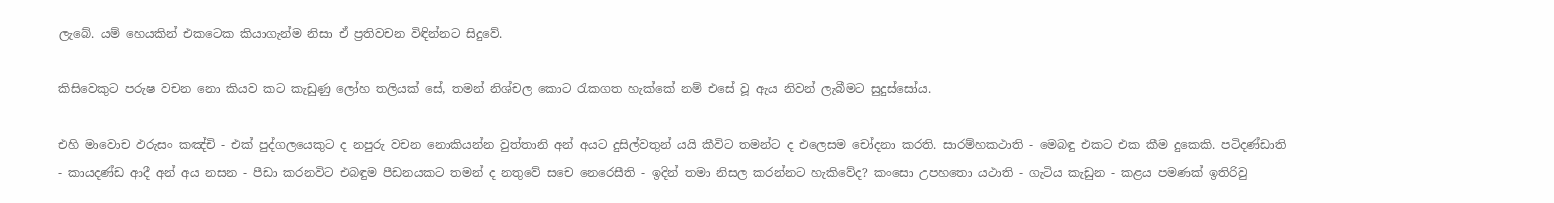ලැබේ. යම් හෙයකින් එකටෙක කියාගැන්ම නිසා ඒ ප්‍රතිවචන විඳින්නට සිදුවේ.

කිසිවෙකුට පරුෂ වචන නො කියව කට කැඩුණු ලෝහ තලියක් සේ, තමන් නිශ්චල කොට රැකගත හැක්කේ නම් එසේ වූ ඇය නිවන් ලැබීමට සුදුස්සෝය.

එහි මාවොච ඵරුසං කඤ්චි - එක් පුද්ගලයෙකුට ද නපුරු වචන නොකියන්න වුත්තානි අන් අයට දුසිල්වතුන් යයි කීවිට තමන්ට ද එලෙසම චෝදනා කරති. සාරම්හකථාති - මෙබඳු එකට එක කීම දුකෙකි. පටිදණ්ඩාති - කායදණ්ඩ ආදී අන් අය නසන - පීඩා කරනවිට එබඳුම පීඩනයකට තමන් ද නතුවේ සචෙ නෙරෙසීති - ඉදින් තමා නිසල කරන්නට හැකිවේද? කංසො උපහතො යථාති - ගැටිය කැඩුන - කළය පමණක් ඉතිරිවු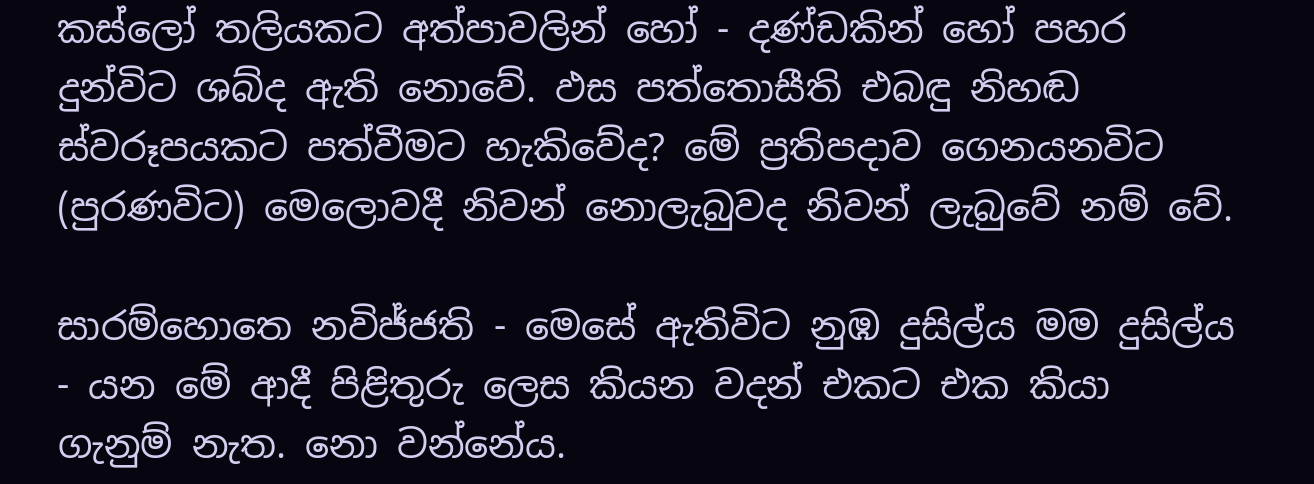කස්ලෝ තලියකට අත්පාවලින් හෝ - දණ්ඩකින් හෝ පහර දුන්විට ශබ්ද ඇති නොවේ. ඵස පත්තොසීති එබඳු නිහඬ ස්වරූපයකට පත්වීමට හැකිවේද? මේ ප්‍රතිපදාව ගෙනයනවිට (පුරණවිට) මෙලොවදී නිවන් නොලැබුවද නිවන් ලැබුවේ නම් වේ.

සාරම්හොතෙ නවිජ්ජති - මෙසේ ඇතිවිට නුඹ දුසිල්ය මම දුසිල්ය - යන මේ ආදී පිළිතුරු ලෙස කියන වදන් එකට එක කියා ගැනුම් නැත. නො වන්නේය.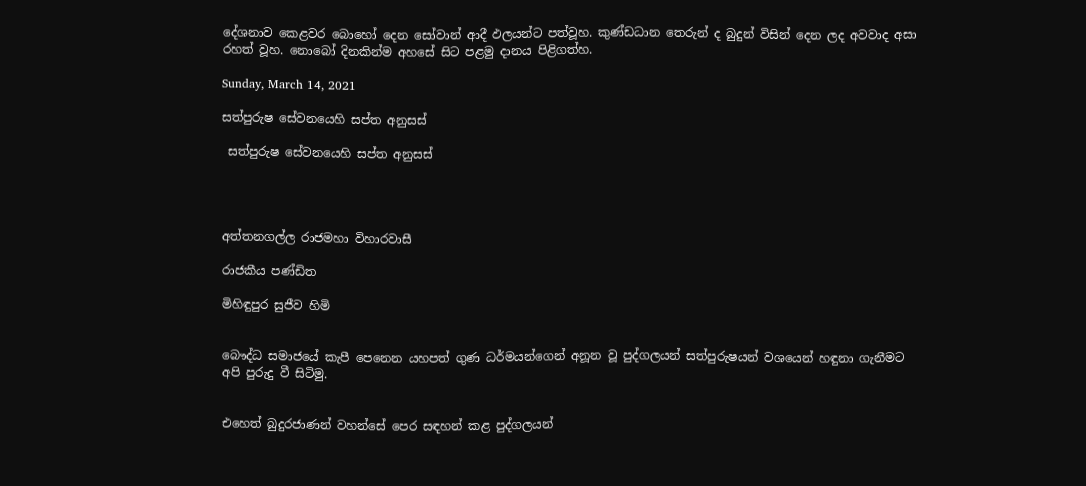දේශනාව කෙළවර බොහෝ දෙන සෝවාන් ආදී ඵලයන්ට පත්වූහ. කුණ්ඩධාන තෙරුන් ද බුදුන් විසින් දෙන ලද අවවාද අසා රහත් වූහ. නොබෝ දිනකින්ම අහසේ සිට පළමු දානය පිළිගත්හ.

Sunday, March 14, 2021

සත්පුරුෂ සේවනයෙහි සප්ත අනුසස්

 සත්පුරුෂ සේවනයෙහි සප්ත අනුසස්




අත්තනගල්ල රාජමහා විහාරවාසී

රාජකීය පණ්ඩිත

මිහිඳුපුර සුජීව හිමි


බෞද්ධ සමාජයේ කැපී පෙනෙන යහපත් ගුණ ධර්මයන්ගෙන් අනූන වූ පුද්ගලයන් සත්පුරුෂයන් වශයෙන් හඳුනා ගැනීමට අපි පුරුදු වී සිටිමු.


එහෙත් බුදුරජාණන් වහන්සේ පෙර සඳහන් කළ පුද්ගලයන්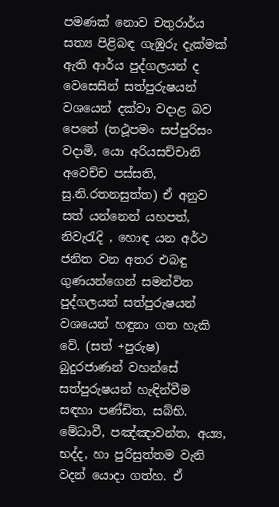පමණක් නොව චතුරාර්ය සත්‍ය පිළිබඳ ගැඹුරු දැක්මක් ඇති ආර්ය පුද්ගලයන් ද වෙසෙසින් සත්පුරුෂයන් වශයෙන් දක්වා වදාළ බව පෙනේ (තථූපමං සප්පුරිසං වදාමි, යො අරියසච්චානි අවෙච්ච පස්සති, සු.නි.රතනසුත්ත) ඒ අනුව සත් යන්නෙන් යහපත්, නිවැරැදි , හොඳ යන අර්ථ ජනිත වන අතර එබඳු ගුණයන්ගෙන් සමන්විත පුද්ගලයන් සත්පුරුෂයන් වශයෙන් හඳුනා ගත හැකි වේ. (සත් +පුරුෂ) බුදුරජාණන් වහන්සේ සත්පුරුෂයන් හැඳින්වීම සඳහා පණ්ඩිත, සබ්භි. මේධාවී, පඤ්ඤාවන්ත, අය්‍ය, භද්ද, හා පුරිසුත්තම වැනි වදන් යොදා ගත්හ. ඒ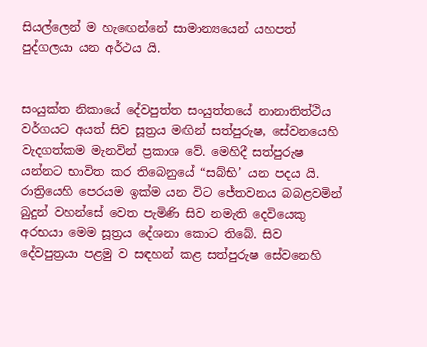සියල්ලෙන් ම හැඟෙන්නේ සාමාන්‍යයෙන් යහපත් පුද්ගලයා යන අර්ථය යි.


සංයුක්ත නිකායේ දේවපුත්ත සංයුත්තයේ නානාතිත්ථිය වර්ගයට අයත් සිව සූත්‍රය මඟින් සත්පුරුෂ, සේවනයෙහි වැදගත්කම මැනවින් ප්‍රකාශ වේ. මෙහිදී සත්පුරුෂ යන්නට භාවිත කර තිබෙනුයේ “සබ්භි’ යන පදය යි. රාත්‍රියෙහි පෙරයම ඉක්ම යන විට ජේතවනය බබළවමින් බුදුන් වහන්සේ වෙත පැමිණි සිව නමැති දෙවියෙකු අරභයා මෙම සූත්‍රය දේශනා කොට තිබේ. සිව දේවපුත්‍රයා පළමු ව සඳහන් කළ සත්පුරුෂ සේවනෙහි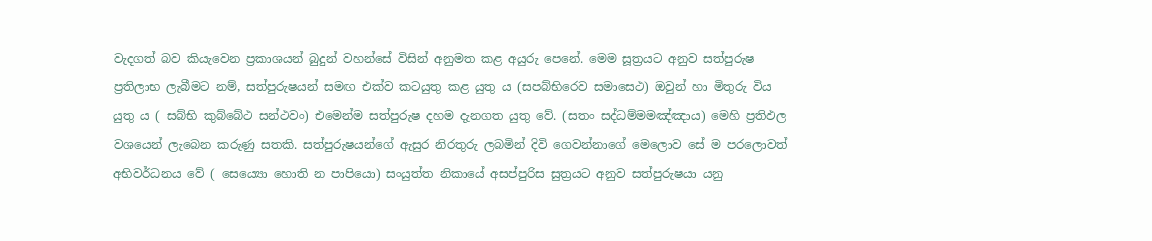වැදගත් බව කියැවෙන ප්‍රකාශයන් බුදුන් වහන්සේ විසින් අනුමත කළ අයුරු පෙනේ. මෙම සූත්‍රයට අනුව සත්පුරුෂ ප්‍රතිලාභ ලැබීමට නම්, සත්පුරුෂයන් සමඟ එක්ව කටයුතු කළ යුතු ය (සපබ්භිරෙව සමාසෙථ) ඔවුන් හා මිතුරු විය යුතු ය ( සබ්භි කුබ්බේථ සන්ථවං) එමෙන්ම සත්පුරුෂ දහම දැනගත යුතු වේ. (සතං සද්ධම්මමඤ්ඤාය) මෙහි ප්‍රතිඵල වශයෙන් ලැබෙන කරුණු සතකි. සත්පුරුෂයන්ගේ ඇසුර නිරතුරු ලබමින් දිවි ගෙවන්නාගේ මෙලොව සේ ම පරලොවත් අභිවර්ධනය වේ ( සෙය්‍යො හොති න පාපියො) සංයුත්ත නිකායේ අසප්පුරිස සුත්‍රයට අනුව සත්පුරුෂයා යනු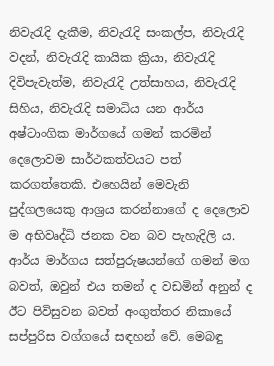නිවැරැදි දැකීම, නිවැරැදි සංකල්ප, නිවැරැදි වදන්, නිවැරැදි කායික ක්‍රියා, නිවැරැදි දිවිපැවැත්ම, නිවැරැදි උත්සාහය, නිවැරැදි සිහිය, නිවැරැදි සමාධිය යන ආර්ය අෂ්ටාංගික මාර්ගයේ ගමන් කරමින් දෙලොවම සාර්ථකත්වයට පත් කරගත්තෙකි. එහෙයින් මෙවැනි පුද්ගලයෙකු ආශ්‍රය කරන්නාගේ ද දෙලොව ම අභිවෘද්ධි ජනක වන බව පැහැදිලි ය. ආර්ය මාර්ගය සත්පුරුෂයන්ගේ ගමන් මග බවත්, ඔවුන් එය තමන් ද වඩමින් අනුන් ද ඊට පිවිසුවන බවත් අංගුත්තර නිකායේ සප්පුරිස වග්ගයේ සඳහන් වේ. මෙබඳු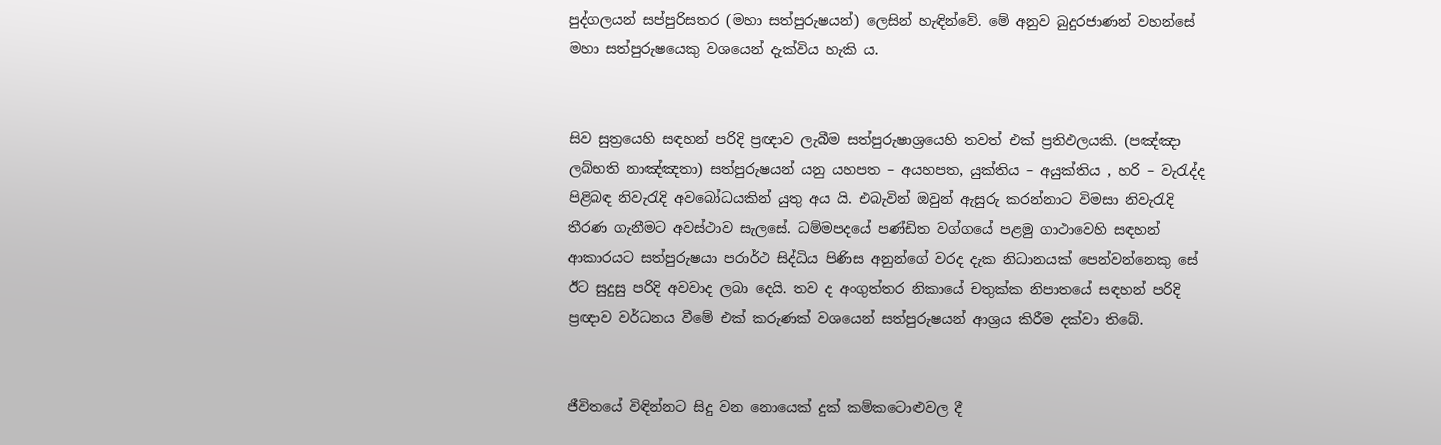පුද්ගලයන් සප්පුරිසතර (මහා සත්පුරුෂයන්) ලෙසින් හැඳින්වේ. මේ අනුව බුදුරජාණන් වහන්සේ මහා සත්පුරුෂයෙකු වශයෙන් දැක්විය හැකි ය.


සිව සුත්‍රයෙහි සඳහන් පරිදි ප්‍රඥාව ලැබීම සත්පුරුෂාශ්‍රයෙහි තවත් එක් ප්‍රතිඵලයකි. (පඤ්ඤා ලබ්භති නාඤ්ඤතා) සත්පුරුෂයන් යනු යහපත – අයහපත, යුක්තිය – අයුක්තිය , හරි – වැරැද්ද පිළිබඳ නිවැරැදි අවබෝධයකින් යුතු අය යි. එබැවින් ඔවුන් ඇසුරු කරන්නාට විමසා නිවැරැදි තීරණ ගැනීමට අවස්ථාව සැලසේ. ධම්මපදයේ පණ්ඩිත වග්ගයේ පළමු ගාථාවෙහි සඳහන් ආකාරයට සත්පුරුෂයා පරාර්ථ සිද්ධිය පිණිස අනුන්ගේ වරද දැක නිධානයක් පෙන්වන්නෙකු සේ ඊට සුදුසු පරිදි අවවාද ලබා දෙයි. තව ද අංගුත්තර නිකායේ චතුක්ක නිපාතයේ සඳහන් පරිදි ප්‍රඥාව වර්ධනය වීමේ එක් කරුණක් වශයෙන් සත්පුරුෂයන් ආශ්‍රය කිරීම දක්වා තිබේ.


ජීවිතයේ විඳින්නට සිදු වන නොයෙක් දුක් කම්කටොළුවල දී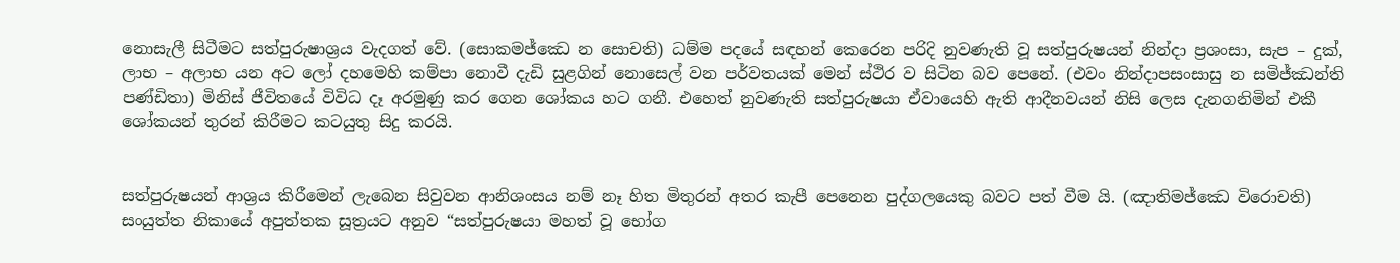නොසැලී සිටීමට සත්පුරුෂාශ්‍රය වැදගත් වේ. (සොකමජ්ඣෙ න සොචති) ධම්ම පදයේ සඳහන් කෙරෙන පරිදි නුවණැති වූ සත්පුරුෂයන් නින්දා ප්‍රශංසා, සැප – දුක්, ලාභ – අලාභ යන අට ලෝ දහමෙහි කම්පා නොවී දැඩි සුළගින් නොසෙල් වන පර්වතයක් මෙන් ස්ථිර ව සිටින බව පෙනේ. (එවං නින්දාපසංසාසු න සමිජ්ඣන්ති පණ්ඩිතා) මිනිස් ජීවිතයේ විවිධ දෑ අරමුණු කර ගෙන ශෝකය හට ගනී. එහෙත් නුවණැති සත්පුරුෂයා ඒවායෙහි ඇති ආදීනවයන් නිසි ලෙස දැනගනිමින් එකී ශෝකයන් තුරන් කිරීමට කටයුතු සිදු කරයි.


සත්පුරුෂයන් ආශ්‍රය කිරීමෙන් ලැබෙන සිවුවන ආනිශංසය නම් නෑ හිත මිතුරන් අතර කැපී පෙනෙන පුද්ගලයෙකු බවට පත් වීම යි. (ඤාතිමජ්ඣෙ විරොචති) සංයුත්ත නිකායේ අපුත්තක සූත්‍රයට අනුව “සත්පුරුෂයා මහත් වූ භෝග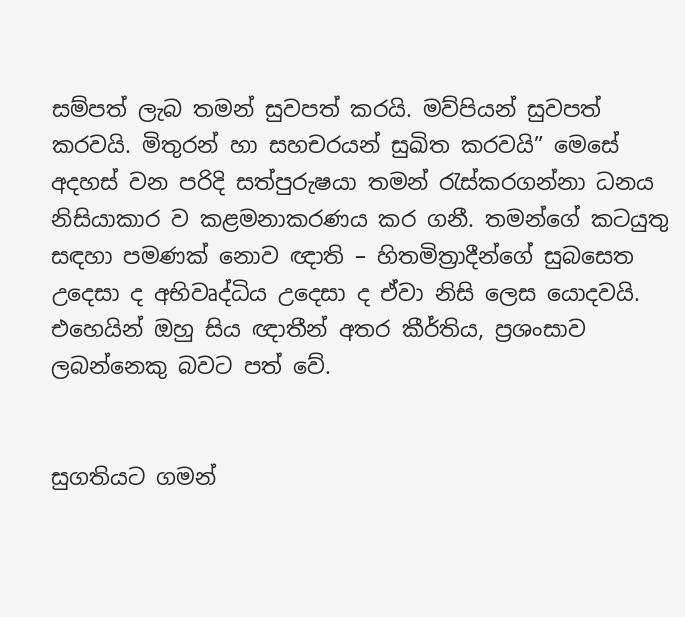සම්පත් ලැබ තමන් සුවපත් කරයි. මව්පියන් සුවපත් කරවයි. මිතුරන් හා සහචරයන් සුඛිත කරවයි” මෙසේ අදහස් වන පරිදි සත්පුරුෂයා තමන් රැස්කරගන්නා ධනය නිසියාකාර ව කළමනාකරණය කර ගනී. තමන්ගේ කටයුතු සඳහා පමණක් නොව ඥාති – හිතමිත්‍රාදීන්ගේ සුබසෙත උදෙසා ද අභිවෘද්ධිය උදෙසා ද ඒවා නිසි ලෙස යොදවයි. එහෙයින් ඔහු සිය ඥාතීන් අතර කීර්තිය, ප්‍රශංසාව ලබන්නෙකු බවට පත් වේ.


සුගතියට ගමන්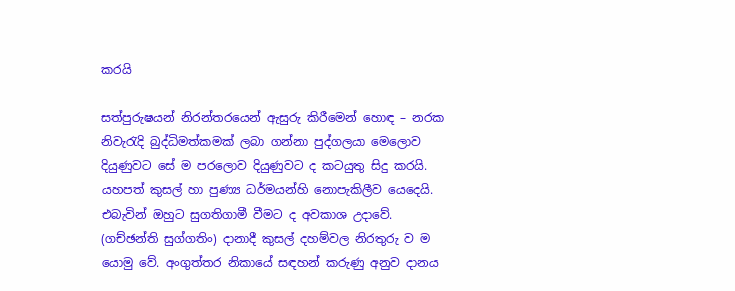කරයි

සත්පුරුෂයන් නිරන්තරයෙන් ඇසුරු කිරීමෙන් හොඳ – නරක නිවැරැදි බුද්ධිමත්කමක් ලබා ගන්නා පුද්ගලයා මෙලොව දියුණුවට සේ ම පරලොව දියුණුවට ද කටයුතු සිදු කරයි. යහපත් කුසල් හා පුණ්‍ය ධර්මයන්හි නොපැකිලීව යෙදෙයි. එබැවින් ඔහුට සුගතිගාමී වීමට ද අවකාශ උදාවේ. (ගච්ඡන්ති සුග්ගතිං) දානාදී කුසල් දහම්වල නිරතුරු ව ම යොමු වේ. අංගුත්තර නිකායේ සඳහන් කරුණු අනුව දානය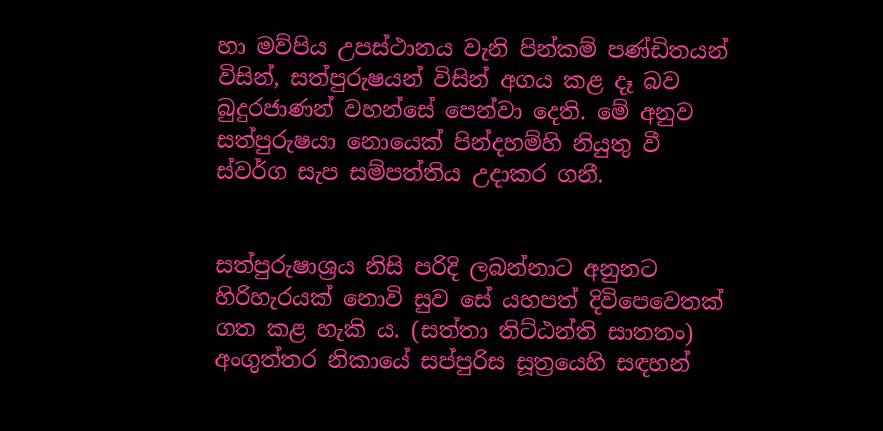හා මව්පිය උපස්ථානය වැනි පින්කම් පණ්ඩිතයන් විසින්, සත්පුරුෂයන් විසින් අගය කළ දෑ බව බුදුරජාණන් වහන්සේ පෙන්වා දෙති. මේ අනුව සත්පුරුෂයා නොයෙක් පින්දහම්හි නියුතු වී ස්වර්ග සැප සම්පත්තිය උදාකර ගනී.


සත්පුරුෂාශ්‍රය නිසි පරිදි ලබන්නාට අනුනට හිරිහැරයක් නොවි සුව සේ යහපත් දිවිපෙවෙතක් ගත කළ හැකි ය. (සත්තා තිට්ඨන්ති සාතතං) අංගුත්තර නිකායේ සප්පුරිස සූත්‍රයෙහි සඳහන්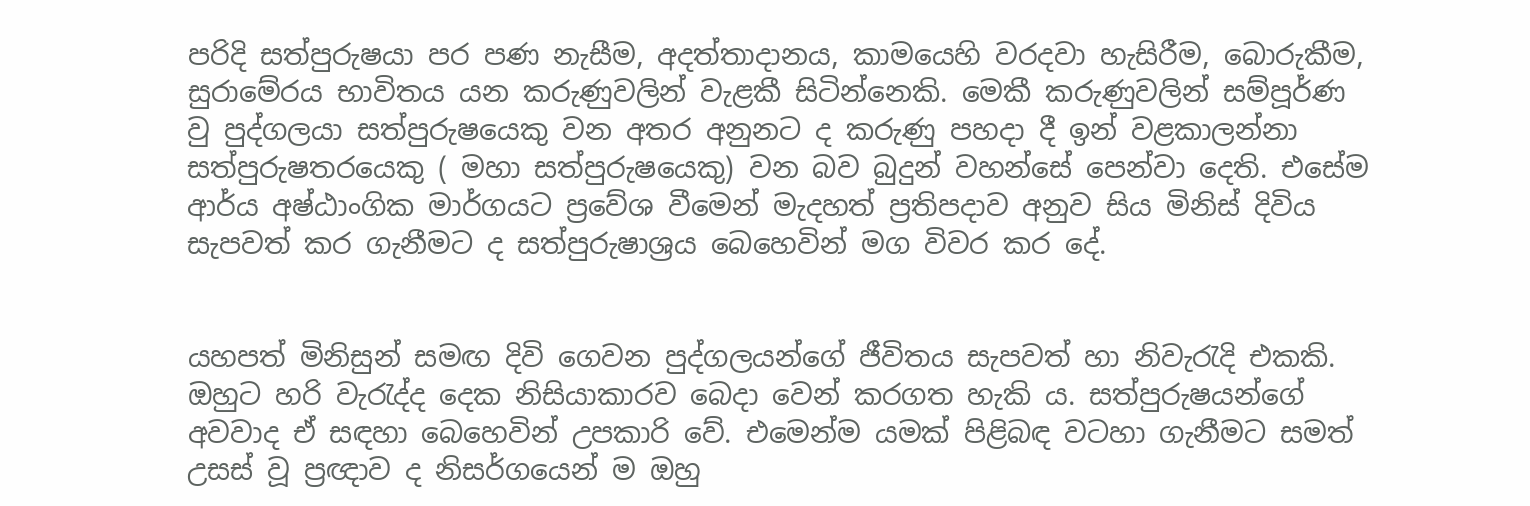පරිදි සත්පුරුෂයා පර පණ නැසීම, අදත්තාදානය, කාමයෙහි වරදවා හැසිරීම, බොරුකීම, සුරාමේරය භාවිතය යන කරුණුවලින් වැළකී සිටින්නෙකි. මෙකී කරුණුවලින් සම්පූර්ණ වු පුද්ගලයා සත්පුරුෂයෙකු වන අතර අනුනට ද කරුණු පහදා දී ඉන් වළකාලන්නා සත්පුරුෂතරයෙකු ( මහා සත්පුරුෂයෙකු) වන බව බුදුන් වහන්සේ පෙන්වා දෙති. එසේම ආර්ය අෂ්ඨාංගික මාර්ගයට ප්‍රවේශ වීමෙන් මැදහත් ප්‍රතිපදාව අනුව සිය මිනිස් දිවිය සැපවත් කර ගැනීමට ද සත්පුරුෂාශ්‍රය බෙහෙවින් මග විවර කර දේ.


යහපත් මිනිසුන් සමඟ දිවි ගෙවන පුද්ගලයන්ගේ ජීවිතය සැපවත් හා නිවැරැදි එකකි. ඔහුට හරි වැරැද්ද දෙක නිසියාකාරව බෙදා වෙන් කරගත හැකි ය. සත්පුරුෂයන්ගේ අවවාද ඒ සඳහා බෙහෙවින් උපකාරි වේ. එමෙන්ම යමක් පිළිබඳ වටහා ගැනීමට සමත් උසස් වූ ප්‍රඥාව ද නිසර්ගයෙන් ම ඔහු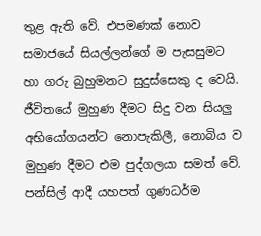තුළ ඇති වේ. එපමණක් නොව සමාජයේ සියල්ලන්ගේ ම පැසසුමට හා ගරු බුහුමනට සුදුස්සෙකු ද වෙයි. ජීවිතයේ මුහුණ දීමට සිදු වන සියලු අභියෝගයන්ට නොපැකිලී, නොබිය ව මුහුණ දීමට එම පුද්ගලයා සමත් වේ. පන්සිල් ආදී යහපත් ගුණධර්ම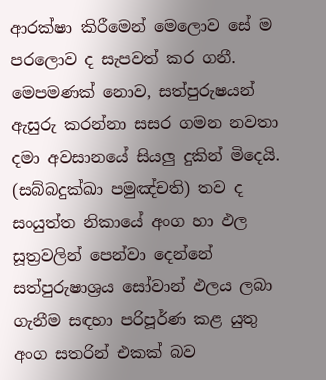ආරක්ෂා කිරීමෙන් මෙලොව සේ ම පරලොව ද සැපවත් කර ගනී. මෙපමණක් නොව, සත්පුරුෂයන් ඇසුරු කරන්නා සසර ගමන නවතා දමා අවසානයේ සියලු දුකින් මිදෙයි. (සබ්බදුක්ඛා පමුඤ්චති) තව ද සංයුත්ත නිකායේ අංග හා ඵල සූත්‍රවලින් පෙන්වා දෙන්නේ සත්පුරුෂාශ්‍රය සෝවාන් ඵලය ලබා ගැනීම සඳහා පරිපූර්ණ කළ යුතු අංග සතරින් එකක් බව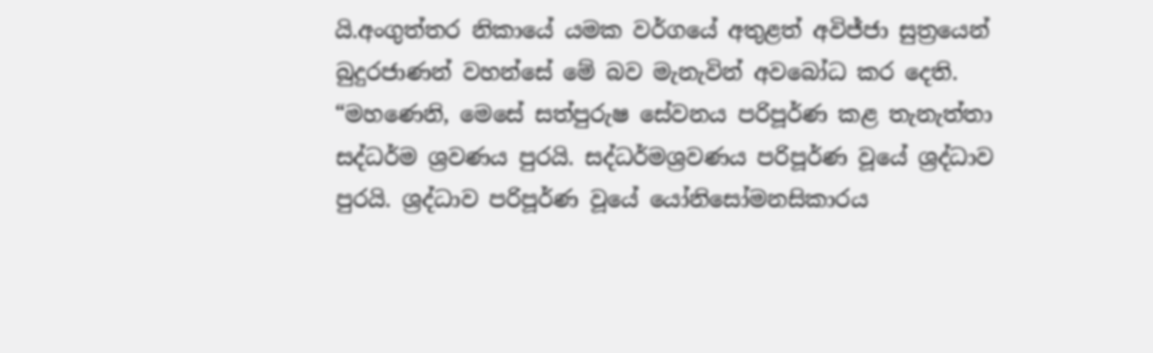යි.අංගුත්තර නිකායේ යමක වර්ගයේ අතුළත් අවිජ්ජා සුත්‍රයෙන් බුදුරජාණන් වහන්සේ මේ බව මැනැවින් අවබෝධ කර දෙති. “මහණෙනි, මෙසේ සත්පුරුෂ සේවනය පරිපූර්ණ කළ තැනැත්තා සද්ධර්ම ශ්‍රවණය පුරයි. සද්ධර්මශ්‍රවණය පරිපූර්ණ වූයේ ශ්‍රද්ධාව පුරයි. ශ්‍රද්ධාව පරිපූර්ණ වූයේ යෝනිසෝමනසිකාරය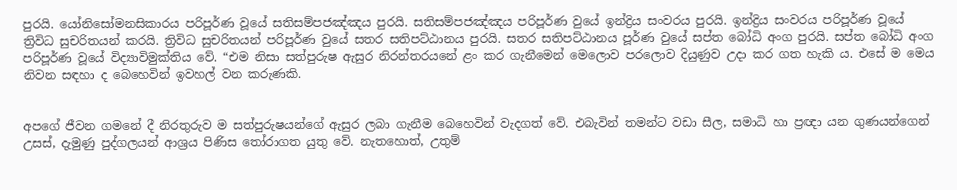පුරයි. යෝනිසෝමනසිකාරය පරිපූර්ණ වූයේ සතිසම්පජඤ්ඤය පුරයි. සතිසම්පජඤ්ඤය පරිපූර්ණ වුයේ ඉන්ද්‍රිය සංවරය පුරයි. ඉන්ද්‍රිය සංවරය පරිපූර්ණ වූයේ ත්‍රිවිධ සුචරිතයන් කරයි. ත්‍රිවිධ සුචරිතයන් පරිපූර්ණ වුයේ සතර සතිපට්ඨානය පුරයි. සතර සතිපට්ඨානය පූර්ණ වුයේ සප්ත බෝධි අංග පුරයි. සප්ත බෝධි අංග පරිපූර්ණ වූයේ විද්‍යාවිමුක්තිය වේ. “එම නිසා සත්පුරුෂ ඇසුර නිරන්තරයනේ ළං කර ගැනීමෙන් මෙලොව පරලොව දියුණුව උදා කර ගත හැකි ය. එසේ ම මෙය නිවන සඳහා ද බෙහෙවින් ඉවහල් වන කරුණකි.


අපගේ ජීවන ගමනේ දී නිරතුරුව ම සත්පුරුෂයන්ගේ ඇසුර ලබා ගැනීම බෙහෙවින් වැදගත් වේ. එබැවින් තමන්ට වඩා සීල, සමාධි හා ප්‍රඥා යන ගුණයන්ගෙන් උසස්, දැමුණු පුද්ගලයන් ආශ්‍රය පිණිස තෝරාගත යුතු වේ. නැතහොත්, උතුම්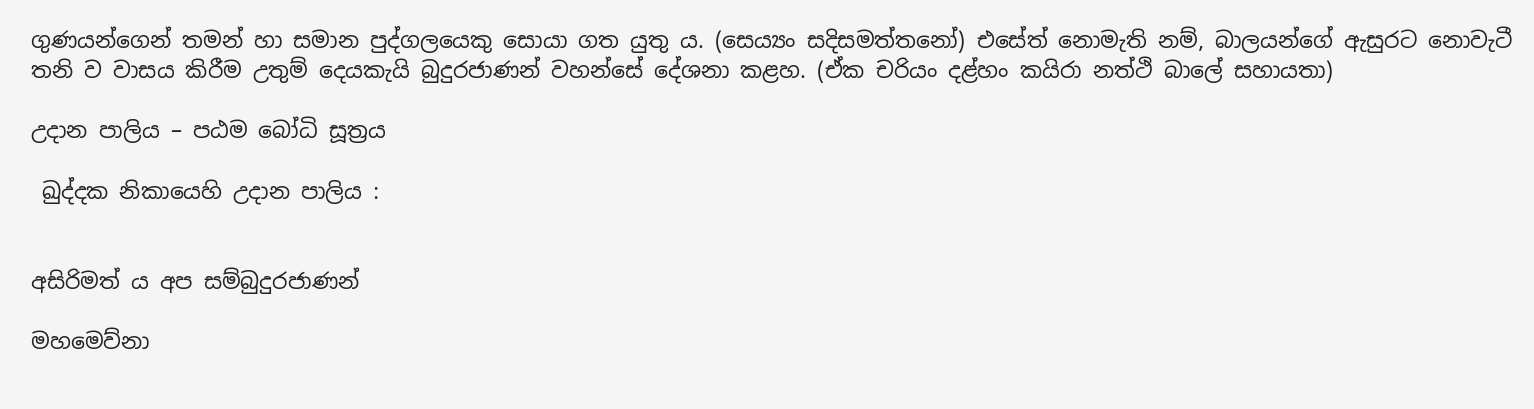ගුණයන්ගෙන් තමන් හා සමාන පුද්ගලයෙකු සොයා ගත යුතු ය. (සෙය්‍යං සදිසමත්තනෝ) එසේත් නොමැති නම්, බාලයන්ගේ ඇසුරට නොවැටී තනි ව වාසය කිරීම උතුම් දෙයකැයි බුදුරජාණන් වහන්සේ දේශනා කළහ. (ඒක චරියං දළ්හං කයිරා නත්ථි බාලේ සහායතා)

උදාන පාලිය – පඨම බෝධි සූත්‍රය

 ඛුද්දක නිකායෙහි උදාන පාලිය :


අසිරිමත් ය අප සම්බුදුරජාණන්

මහමෙව්නා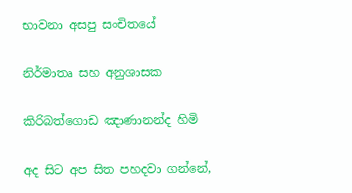භාවනා අසපු සංචිතයේ

නිර්මාතෘ සහ අනුශාසක

කිරිබත්ගොඩ ඤාණානන්ද හිමි

අද සිට අප සිත පහදවා ගන්නේ,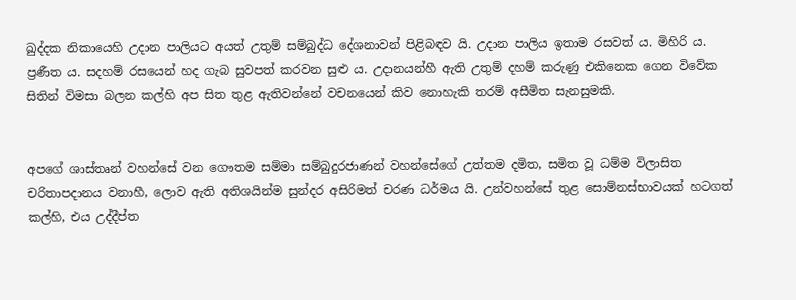ඛුද්දක නිකායෙහි උදාන පාලියට අයත් උතුම් සම්බුද්ධ දේශනාවන් පිළිබඳව යි. උදාන පාලිය ඉතාම රසවත් ය. මිහිරි ය. ප්‍රණීත ය. සදහම් රසයෙන් හද ගැබ සුවපත් කරවන සුළු ය. උදානයන්හී ඇති උතුම් දහම් කරුණු එකිනෙක ගෙන විවේක සිතින් විමසා බලන කල්හි අප සිත තුළ ඇතිවන්නේ වචනයෙන් කිව නොහැකි තරම් අසීමිත සැනසුමකි.


අපගේ ශාස්තෘන් වහන්සේ වන ගෞතම සම්මා සම්බුදුරජාණන් වහන්සේගේ උත්තම දමිත, සමිත වූ ධම්ම විලාසිත චරිතාපදානය වනාහී, ලොව ඇති අතිශයින්ම සුන්දර අසිරිමත් චරණ ධර්මය යි. උන්වහන්සේ තුළ සොම්නස්භාවයක් හටගත් කල්හි, එය උද්දීප්ත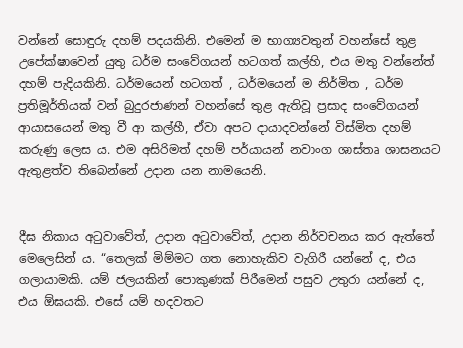වන්නේ සොඳුරු දහම් පදයකිනි. එමෙන් ම භාග්‍යවතුන් වහන්සේ තුළ උපේක්ෂාවෙන් යුතු ධර්ම සංවේගයන් හටගත් කල්හි, එය මතු වන්නේත් දහම් පැදියකිනි. ධර්මයෙන් හටගත් , ධර්මයෙන් ම නිර්මිත , ධර්ම ප්‍රතිමූර්තියක් වන් බුදුරජාණන් වහන්සේ තුළ ඇතිවූ ප්‍රසාද සංවේගයන් ආයාසයෙන් මතු වී ආ කල්හී, ඒවා අපට දායාදවන්නේ විස්මිත දහම් කරුණු ලෙස ය. එම අසිරිමත් දහම් පර්යායන් නවාංග ශාස්තෘ ශාසනයට ඇතුළත්ව තිබෙන්නේ උදාන යන නාමයෙනි.


දීඝ නිකාය අටුවාවේත්, උදාන අටුවාවේත්, උදාන නිර්වචනය කර ඇත්තේ මෙලෙසින් ය. “තෙලක් මිම්මට ගත නොහැකිව වැගිරී යන්නේ ද, එය ගලායාමකි. යම් ජලයකින් පොකුණක් පිරීමෙන් පසුව උතුරා යන්නේ ද, එය ඕඝයකි. එසේ යම් හදවතට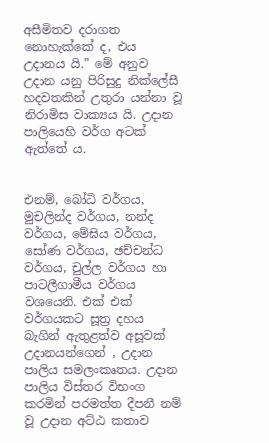අසීමිතව දරාගත නොහැක්කේ ද, එය උදානය යි.” මේ අනුව උදාන යනු පිරිසුදු නික්ලේසී හදවතකින් උතුරා යන්නා වූ නිරාමිස වාක්‍යය යි. උදාන පාලියෙහි වර්ග අටක් ඇත්තේ ය.


එනම්, බෝධි වර්ගය, මුචලින්ද වර්ගය, නන්ද වර්ගය, මේඝිය වර්ගය, සෝණ වර්ගය, ඡච්චන්ධ වර්ගය, චුල්ල වර්ගය හා පාටලීගාමීය වර්ගය වශයෙනි. එක් එක් වර්ගයකට සූත්‍ර දහය බැගින් ඇතුළත්ව අසූවක් උදානයන්ගෙන් , උදාන පාලිය සමලංකෘතය. උදාන පාලිය විස්තර විභංග කරමින් පරමත්ත දීපනී නම් වූ උදාන අට්ඨ කතාව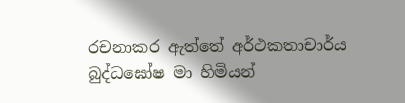රචනාකර ඇත්තේ අර්ථකතාචාර්ය බුද්ධඝෝෂ මා හිමියන්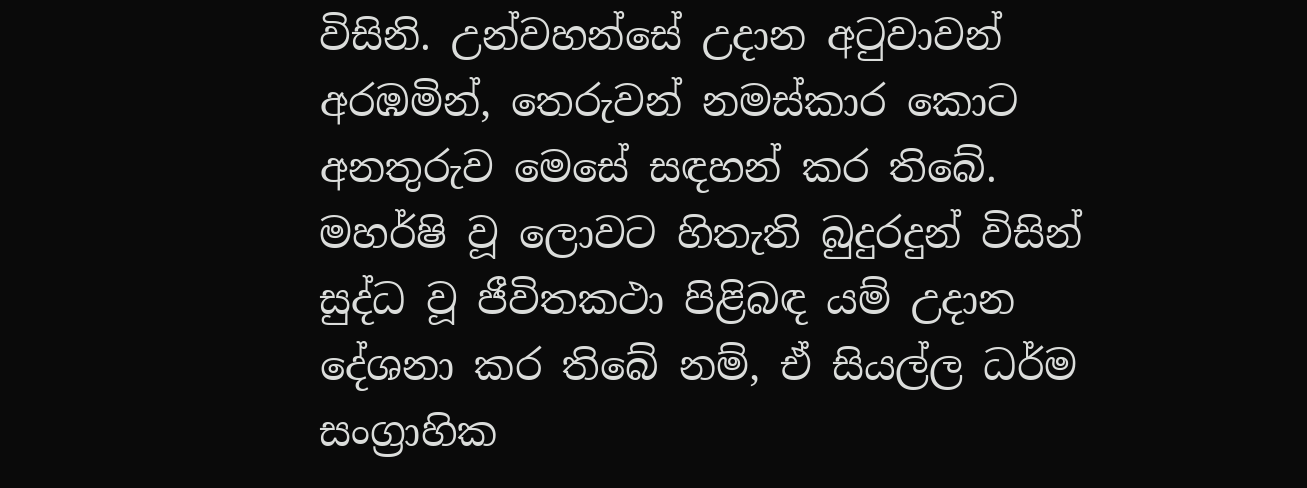විසිනි. උන්වහන්සේ උදාන අටුවාවන් අරඹමින්, තෙරුවන් නමස්කාර කොට අනතුරුව මෙසේ සඳහන් කර තිබේ. මහර්ෂි වූ ලොවට හිතැති බුදුරදුන් විසින් සුද්ධ වූ ජීවිතකථා පිළිබඳ යම් උදාන දේශනා කර තිබේ නම්, ඒ සියල්ල ධර්ම සංග්‍රාහික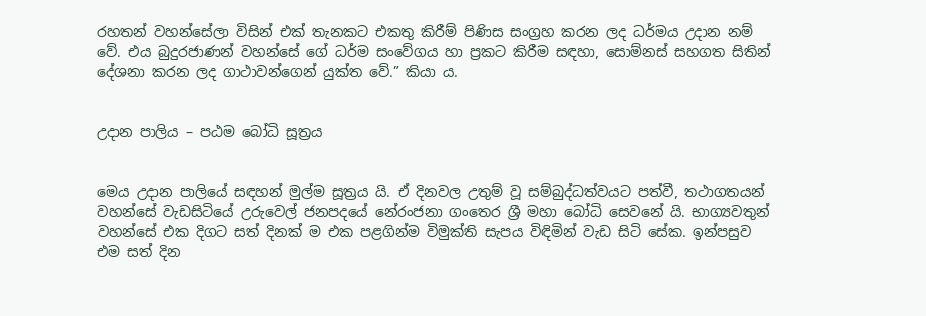රහතන් වහන්සේලා විසින් එක් තැනකට එකතු කිරීම් පිණිස සංග්‍රහ කරන ලද ධර්මය උදාන නම් වේ. එය බුදුරජාණන් වහන්සේ ගේ ධර්ම සංවේගය හා ප්‍රකට කිරීම සඳහා, සොම්නස් සහගත සිතින් දේශනා කරන ලද ගාථාවන්ගෙන් යුක්ත වේ.” කියා ය.


උදාන පාලිය – පඨම බෝධි සූත්‍රය


මෙය උදාන පාලියේ සඳහන් මුල්ම සූත්‍රය යි. ඒ දිනවල උතුම් වූ සම්බුද්ධත්වයට පත්වී, තථාගතයන් වහන්සේ වැඩසිටියේ උරුවෙල් ජනපදයේ නේරංජනා ගංතෙර ශ්‍රී මහා බෝධි සෙවනේ යි. භාග්‍යවතුන් වහන්සේ එක දිගට සත් දිනක් ම එක පළගින්ම විමුක්ති සැපය විඳිමින් වැඩ සිටි සේක. ඉන්පසුව එම සත් දින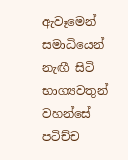ඇවෑමෙන් සමාධියෙන් නැඟී සිටි භාග්‍යවතුන් වහන්සේ පටිච්ච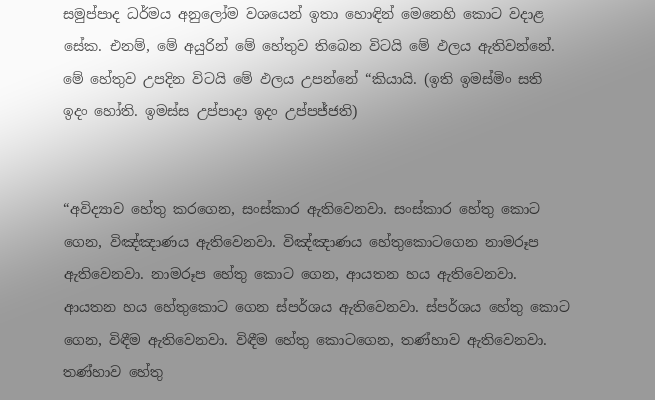සමුප්පාද ධර්මය අනුලෝම වශයෙන් ඉතා හොඳින් මෙනෙහි කොට වදාළ සේක. එනම්, මේ අයුරින් මේ හේතුව තිබෙන විටයි මේ ඵලය ඇතිවන්නේ. මේ හේතුව උපදින විටයි මේ ඵලය උපන්නේ “කියායි. (ඉති ඉමස්මිං සති ඉදං හෝති. ඉමස්ස උප්පාදා ඉදං උප්පජ්ජති)


“අවිද්‍යාව හේතු කරගෙන, සංස්කාර ඇතිවෙනවා. සංස්කාර හේතු කොට ගෙන, විඤ්ඤාණය ඇතිවෙනවා. විඤ්ඤාණය හේතුකොටගෙන නාමරූප ඇතිවෙනවා. නාමරූප හේතු කොට ගෙන, ආයතන හය ඇතිවෙනවා. ආයතන හය හේතුකොට ගෙන ස්පර්ශය ඇතිවෙනවා. ස්පර්ශය හේතු කොට ගෙන, විඳීම ඇතිවෙනවා. විඳීම හේතු කොටගෙන, තණ්හාව ඇතිවෙනවා. තණ්හාව හේතු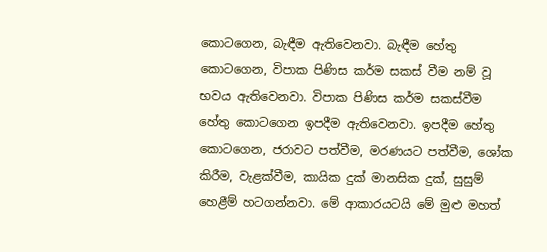කොටගෙන, බැඳීම ඇතිවෙනවා. බැඳීම හේතු කොටගෙන, විපාක පිණිස කර්ම සකස් වීම නම් වූ භවය ඇතිවෙනවා. විපාක පිණිස කර්ම සකස්වීම හේතු කොටගෙන ඉපදීම ඇතිවෙනවා. ඉපදීම හේතු කොටගෙන, ජරාවට පත්වීම, මරණයට පත්වීම, ශෝක කිරීම, වැළක්වීම, කායික දුක් මානසික දුක්, සුසුම් හෙළීම් හටගන්නවා. මේ ආකාරයටයි මේ මුළු මහත්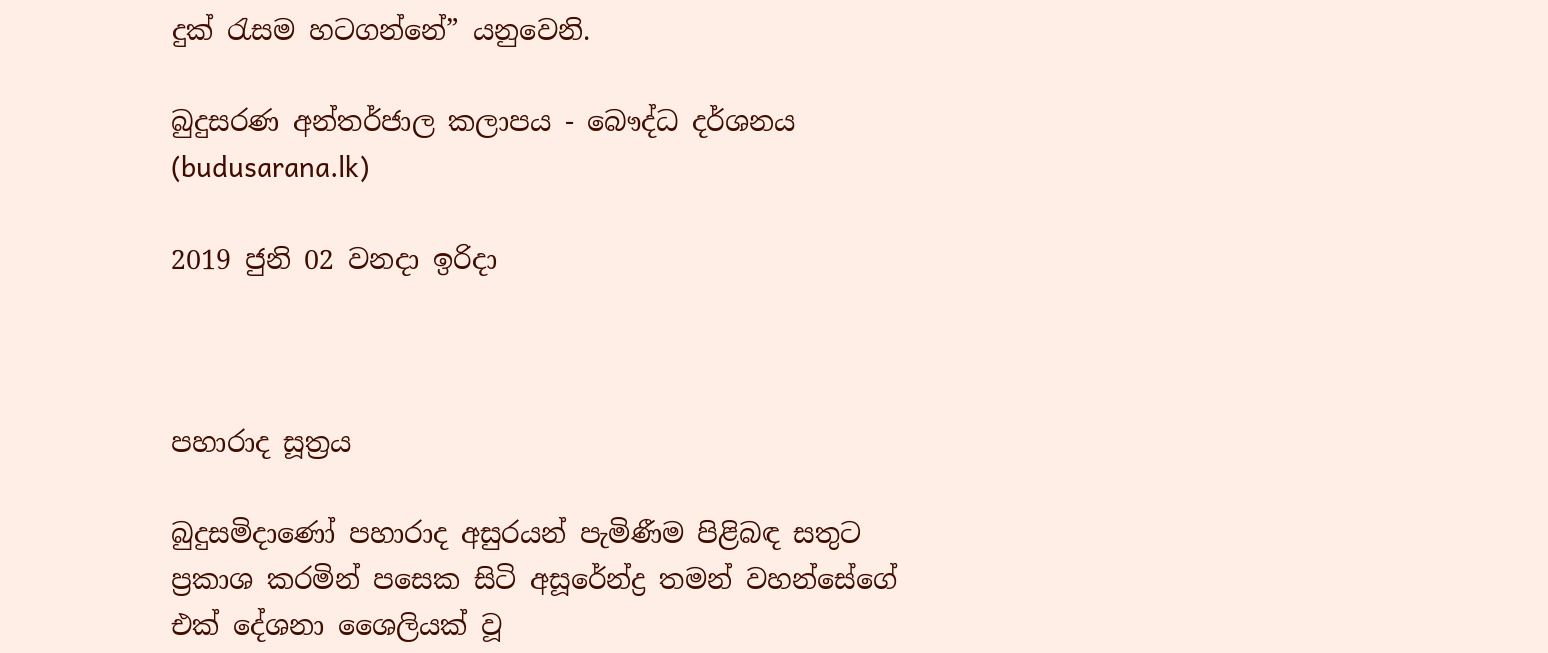දුක් රැසම හටගන්නේ” යනුවෙනි.

බුදුසරණ අන්තර්ජාල කලාපය - බෞද්ධ දර්ශනය (budusarana.lk)

2019 ජුනි 02 වනදා ඉරිදා



පහාරාද සූත්‍රය

බුදුසමිදාණෝ පහාරාද අසුරයන් පැමිණීම පිළිබඳ සතුට ප්‍රකාශ කරමින් පසෙක සිටි අසූරේන්ද්‍ර තමන් වහන්සේගේ එක් දේශනා ශෛලියක් වූ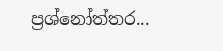ප්‍රශ්නෝත්තර...